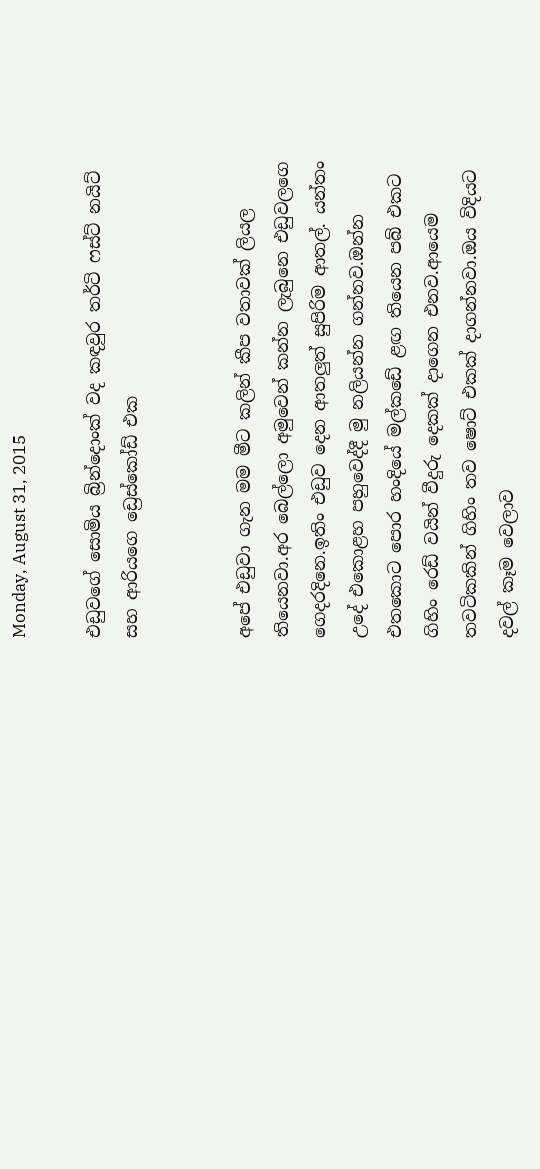Monday, August 31, 2015

එඩුවගේ සොමිය බ්‍රින්දොංක් වද කඳවුර තර්ටි ෆස්ට් නයිට් සහ ආරියගෙ ඩ්‍රෙස්කෝඩ් එක


අපේ එඩුවා ගැන මම මීට කලින් කීප වතාවක් ලියල තියෙනවා.අර බෙල්ලො අමුවෙන් කන්න ලැබුනෙ එඩුවලගෙ ගෙදරදිනෙ.ඉතිං එඩුව දෙන ආතලුත් සුපිරිම ආතල්. යන්තං උදේ එකොළහ පහුවෙද්දී මු නලියන්න ගන්නව.ඔන්න එතකොට පොර හංදියේ මල්කඩේ ළඟ තියෙන පබ් එකට ගිහිං රෙඩ් වයින් වීදුරු දෙකක් දාගෙන එනව.ආයෙම තවටිකකින් ගිහිං තව ෂොට් එකක් දාගන්නවා.ඔය විදියට දවල් කෑම වෙලාව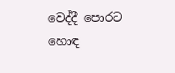වෙද්දී පොරට හොඳ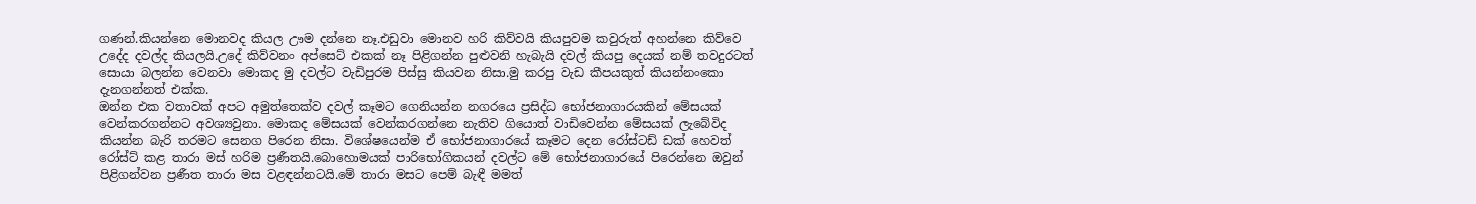ගණන්.කියන්නෙ මොනවද කියල ඌම දන්නෙ නෑ.එඩුවා මොනව හරි කිව්වයි කියපුවම කවුරුත් අහන්නෙ කිව්වෙ උදේද දවල්ද කියලයි.උදේ කිව්වනං අප්සෙට් එකක් නෑ පිළිගන්න පුළුවනි හැබැයි දවල් කියපු දෙයක් නම් තවදුරටත් සොයා බලන්න වෙනවා මොකද මු දවල්ට වැඩිපුරම පිස්සු කියවන නිසා.මු කරපු වැඩ කීපයකුත් කියන්නංකො දැනගන්නත් එක්ක.
ඔන්න එක වතාවක් අපට අමුත්තෙක්ව දවල් කෑමට ගෙනියන්න නගරයෙ ප්‍රසිද්ධ භෝජනාගාරයකින් මේසයක් වෙන්කරගන්නට අවශ්‍යවුනා. මොකද මේසයක් වෙන්කරගන්නෙ නැතිව ගියොත් වාඩිවෙන්න මේසයක් ලැබේවිද කියන්න බැරි තරමට සෙනග පිරෙන නිසා. විශේෂයෙන්ම ඒ භෝජනාගාරයේ කෑමට දෙන රෝස්ටඩ් ඩක් හෙවත් රෝස්ට් කළ තාරා මස් හරිම ප්‍රණීතයි.බොහොමයක් පාරිභෝගිකයන් දවල්ට මේ භෝජනාගාරයේ පිරෙන්නෙ ඔවුන් පිළිගන්වන ප්‍රණීත තාරා මස වළඳන්නටයි.මේ තාරා මසට පෙම් බැඳී මමත්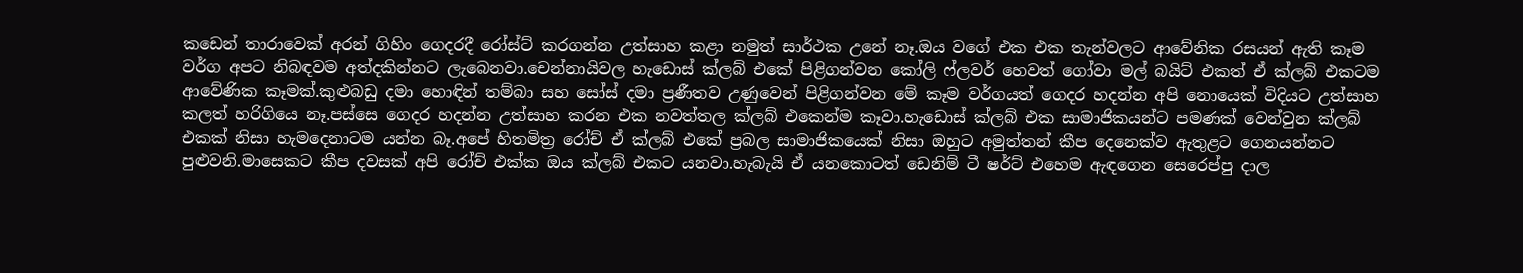කඩෙන් තාරාවෙක් අරන් ගිහිං ගෙදරදී රෝස්ට් කරගන්න උත්සාහ කළා නමුත් සාර්ථක උනේ නෑ.ඔය වගේ එක එක තැන්වලට ආවේනික රසයන් ඇති කෑම වර්ග අපට නිබඳවම අත්දකින්නට ලැබෙනවා.චෙන්නායිවල හැඩොස් ක්ලබ් එකේ පිළිගන්වන කෝලි ෆ්ලවර් හෙවත් ගෝවා මල් බයිට් එකත් ඒ ක්ලබ් එකටම ආවේණික කෑමක්.කුළුබඩු දමා හොඳින් තම්බා සහ සෝස් දමා ප්‍රණීතව උණුවෙන් පිළිගන්වන මේ කෑම වර්ගයත් ගෙදර හදන්න අපි නොයෙක් විදියට උත්සාහ කලත් හරිගියෙ නෑ.පස්සෙ ගෙදර හදන්න උත්සාහ කරන එක නවත්තල ක්ලබ් එකෙන්ම කෑවා.හැඩොස් ක්ලබ් එක සාමාජිකයන්ට පමණක් වෙන්වුන ක්ලබ් එකක් නිසා හැමදෙනාටම යන්න බෑ.අපේ හිතමිත්‍ර රෝච් ඒ ක්ලබ් එකේ ප්‍රබල සාමාජිකයෙක් නිසා ඔහුට අමුත්තන් කීප දෙනෙක්ව ඇතුළට ගෙනයන්නට පුළුවනි.මාසෙකට කීප දවසක් අපි රෝච් එක්ක ඔය ක්ලබ් එකට යනවා.හැබැයි ඒ යනකොටත් ඩෙනිම් ටී ෂර්ට් එහෙම ඇඳගෙන සෙරෙප්පු දාල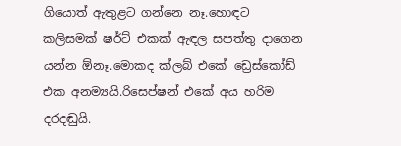ගියොත් ඇතුළට ගන්නෙ නෑ.හොඳට කලිසමක් ෂර්ට් එකක් ඇඳල සපත්තු දාගෙන යන්න ඕනෑ.මොකද ක්ලබ් එකේ ඩ්‍රෙස්කෝඩ් එක අනම්‍යයි.රිසෙප්ෂන් එකේ අය හරිම දරදඬුයි.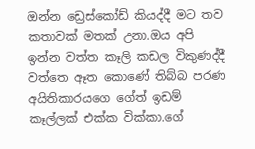ඔන්න ඩ්‍රෙස්කෝඩ් කියද්දී මට තව කතාවක් මතක් උනා.ඔය අපි ඉන්න වත්ත කෑලි කඩල විකුණද්දී වත්තෙ ඈත කොණේ තිබ්බ පරණ අයිතිකාරයගෙ ගේත් ඉඩම් කෑල්ලක් එක්ක වික්කා.ගේ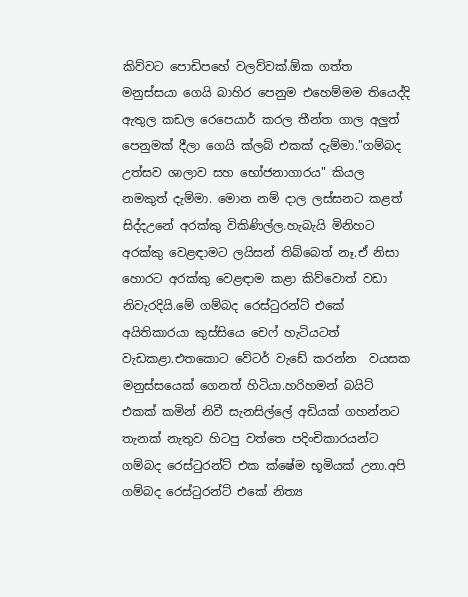කිව්වට පොඩිපහේ වලව්වක්.ඕක ගත්ත මනුස්සයා ගෙයි බාහිර පෙනුම එහෙම්මම තියෙද්දි ඇතුල කඩල රෙපෙයාර් කරල තීන්ත ගාල අලුත් පෙනුමක් දීලා ගෙයි ක්ලබ් එකක් දැම්මා."ගම්බද උත්සව ශාලාව සහ භෝජනාගාරය" කියල නමකුත් දැම්මා. මොන නම් දාල ලස්සනට කළත් සිද්දඋනේ අරක්කු විකිණිල්ල.හැබැයි මිනිහට අරක්කු වෙළඳාමට ලයිසන් තිබ්බෙත් නෑ.ඒ නිසා හොරට අරක්කු වෙළඳාම කළා කිව්වොත් වඩා නිවැරදියි.මේ ගම්බද රෙස්ටුරන්ට් එකේ අයිතිකාරයා කුස්සියෙ චෙෆ් හැටියටත් වැඩකළා.එතකොට වේටර් වැඩේ කරන්න  වයසක මනුස්සයෙක් ගෙනත් හිටියා.හරිහමන් බයිට් එකක් කමින් නිවී සැනසිල්ලේ අඩියක් ගහන්නට තැනක් නැතුව හිටපු වත්තෙ පදිංචිකාරයන්ට ගම්බද රෙස්ටුරන්ට් එක ක්ෂේම භූමියක් උනා.අපි ගම්බද රෙස්ටුරන්ට් එකේ නිත්‍ය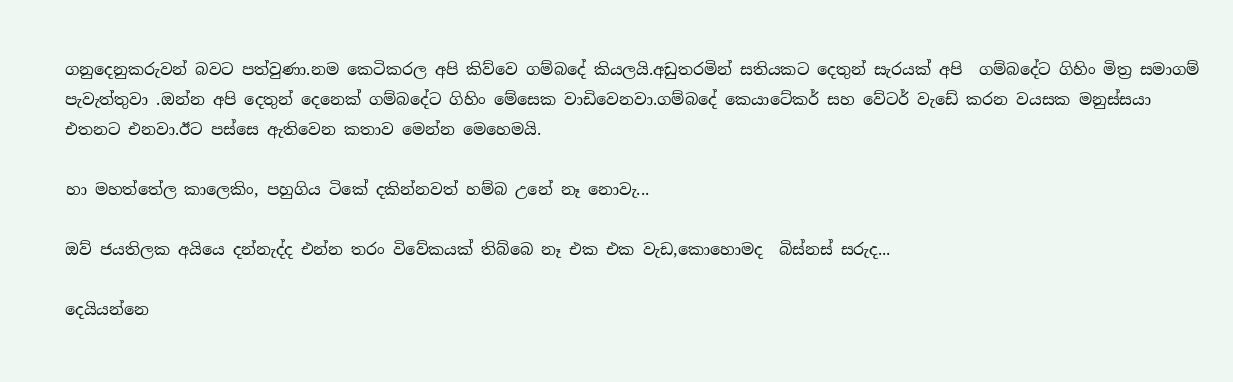ගනුදෙනුකරුවන් බවට පත්වුණා.නම කෙටිකරල අපි කිව්වෙ ගම්බදේ කියලයි.අඩුතරමින් සතියකට දෙතුන් සැරයක් අපි  ගම්බදේට ගිහිං මිත්‍ර සමාගම් පැවැත්තුවා .ඔන්න අපි දෙතුන් දෙනෙක් ගම්බදේට ගිහිං මේසෙක වාඩිවෙනවා.ගම්බදේ කෙයාටේකර් සහ වේටර් වැඩේ කරන වයසක මනුස්සයා  එතනට එනවා.ඊට පස්සෙ ඇතිවෙන කතාව මෙන්න මෙහෙමයි.

හා මහත්තේල කාලෙකිං, පහුගිය ටිකේ දකින්නවත් හම්බ උනේ නෑ නොවැ...

ඔව් ජයතිලක අයියෙ දන්නැද්ද එන්න තරං විවේකයක් තිබ්බෙ නෑ එක එක වැඩ,කොහොමද  බිස්නස් සරුද...

දෙයියන්නෙ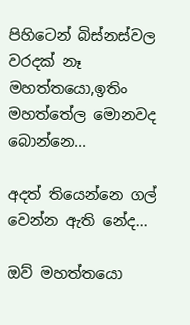පිහිටෙන් බිස්නස්වල වරදක් නෑ මහත්තයො,ඉතිං මහත්තේල මොනවද බොන්නෙ...

අදත් තියෙන්නෙ ගල් වෙන්න ඇති නේද...

ඔව් මහත්තයො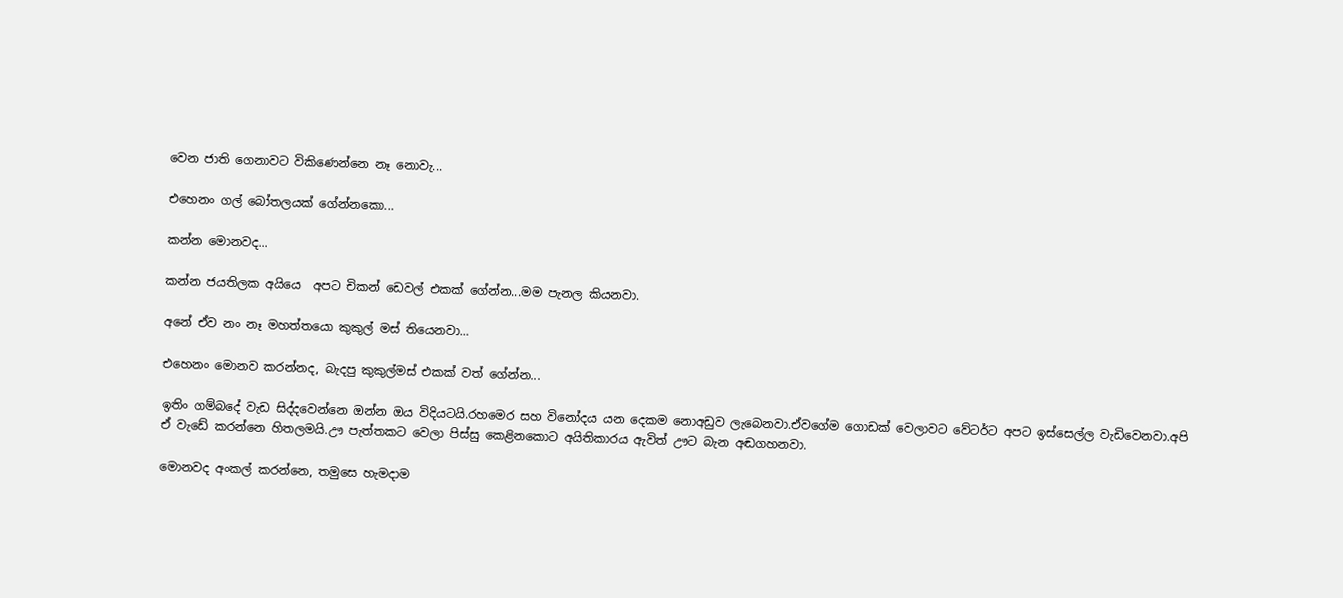වෙන ජාති ගෙනාවට විකිණෙන්නෙ නෑ නොවැ...

එහෙනං ගල් බෝතලයක් ගේන්නකො...

කන්න මොනවද...

කන්න ජයතිලක අයියෙ  අපට චිකන් ඩෙවල් එකක් ගේන්න...මම පැනල කියනවා.

අනේ ඒව නං නෑ මහත්තයො කුකුල් මස් තියෙනවා...

එහෙනං මොනව කරන්නද, බැදපු කුකුල්මස් එකක් වත් ගේන්න...

ඉතිං ගම්බදේ වැඩ සිද්දවෙන්නෙ ඔන්න ඔය විදියටයි.රහමෙර සහ විනෝදය යන දෙකම නොඅඩුව ලැබෙනවා.ඒවගේම ගොඩක් වෙලාවට වේටර්ට අපට ඉස්සෙල්ල වැඩිවෙනවා.අපි ඒ වැඩේ කරන්නෙ හිතලමයි.ඌ පැත්තකට වෙලා පිස්සු කෙළිනකොට අයිතිකාරය ඇවිත් ඌට බැන අඬගහනවා.

මොනවද අංකල් කරන්නෙ, තමුසෙ හැමදාම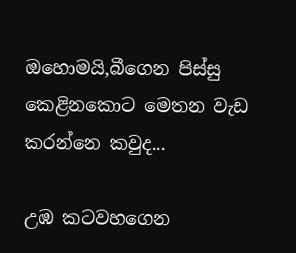ඔහොමයි,බීගෙන පිස්සු කෙළිනකොට මෙතන වැඩ කරන්නෙ කවුද...

උඹ කටවහගෙන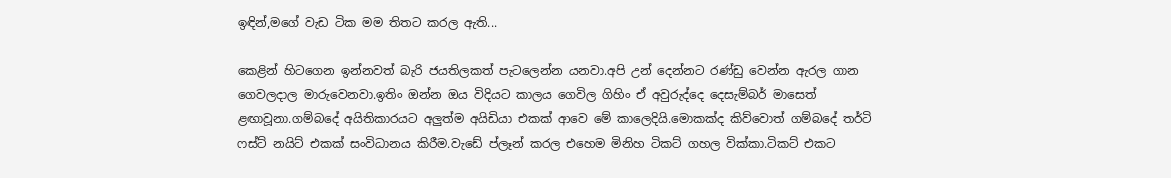ඉඳින්,මගේ වැඩ ටික මම තිතට කරල ඇති...

කෙළින් හිටගෙන ඉන්නවත් බැරි ජයතිලකත් පැටලෙන්න යනවා.අපි උන් දෙන්නට රණ්ඩු වෙන්න ඇරල ගාන ගෙවලදාල මාරුවෙනවා.ඉතිං ඔන්න ඔය විදියට කාලය ගෙවිල ගිහිං ඒ අවුරුද්දෙ දෙසැම්බර් මාසෙත් ළඟාවූනා.ගම්බදේ අයිතිකාරයට අලුත්ම අයිඩියා එකක් ආවෙ මේ කාලෙදියි.මොකක්ද කිව්වොත් ගම්බදේ තර්ටි ෆස්ට් නයිට් එකක් සංවිධානය කිරීම.වැඩේ ප්ලෑන් කරල එහෙම මිනිහ ටිකට් ගහල වික්කා.ටිකට් එකට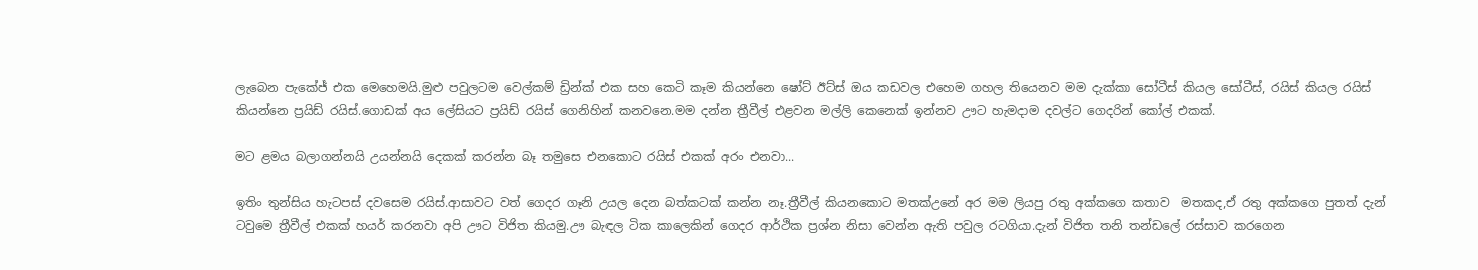ලැබෙන පැකේජ් එක මෙහෙමයි.මුළු පවුලටම වෙල්කම් ඩ්‍රින්ක් එක සහ කෙටි කෑම කියන්නෙ ෂෝට් ඊට්ස් ඔය කඩවල එහෙම ගහල තියෙනව මම දැක්කා සෝටීස් කියල සෝටීස්, රයිස් කියල රයිස් කියන්නෙ ප්‍රයිඩ් රයිස්.ගොඩක් අය ලේසියට ප්‍රයිඩ් රයිස් ගෙනිහින් කනවනෙ.මම දන්න ත්‍රීවීල් එළවන මල්ලි කෙනෙක් ඉන්නව ඌට හැමදාම දවල්ට ගෙදරින් කෝල් එකක්.

මට ළමය බලාගන්නයි උයන්නයි දෙකක් කරන්න බෑ තමුසෙ එනකොට රයිස් එකක් අරං එනවා...

ඉතිං තුන්සිය හැටපස් දවසෙම රයිස්.ආසාවට වත් ගෙදර ගෑනි උයල දෙන බත්කටක් කන්න නෑ.ත්‍රීවීල් කියනකොට මතක්උනේ අර මම ලියපු රතු අක්කගෙ කතාව  මතකද,ඒ රතු අක්කගෙ පුතත් දැන් ටවුමෙ ත්‍රීවීල් එකක් හයර් කරනවා අපි ඌට විජිත කියමු.ඌ බැඳල ටික කාලෙකින් ගෙදර ආර්ථික ප්‍රශ්න නිසා වෙන්න ඇති පවුල රටගියා.දැන් විජිත තනි තන්ඩලේ රස්සාව කරගෙන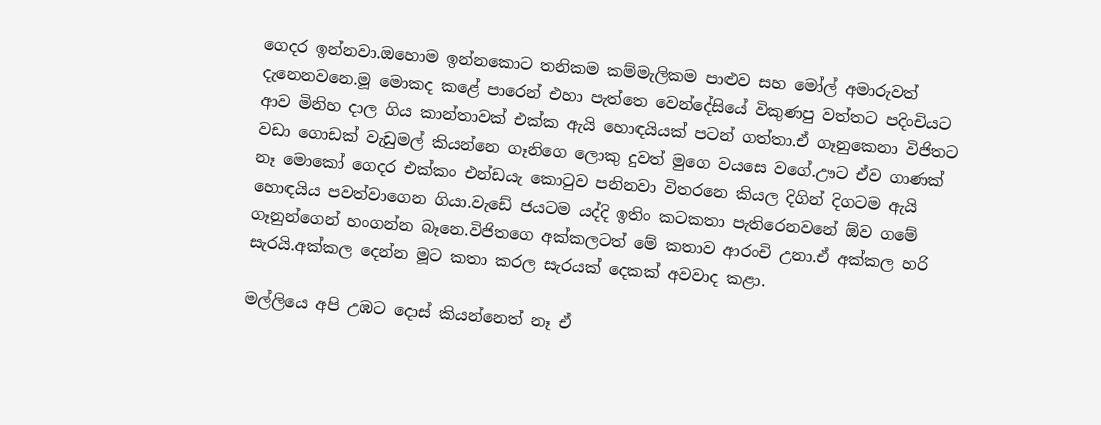ගෙදර ඉන්නවා.ඔහොම ඉන්නකොට තනිකම කම්මැලිකම පාළුව සහ මෝල් අමාරුවත් දැනෙනවනෙ.මූ මොකද කළේ පාරෙන් එහා පැත්තෙ වෙන්දේසියේ විකුණපු වත්තට පදිංචියට ආව මිනිහ දාල ගිය කාන්තාවක් එක්ක ඇයි හොඳයියක් පටන් ගත්තා.ඒ ගෑනුකෙනා විජිතට වඩා ගොඩක් වැඩුමල් කියන්නෙ ගෑනිගෙ ලොකු දුවත් මුගෙ වයසෙ වගේ.ඌට ඒව ගාණක් නෑ මොකෝ ගෙදර එක්කං එන්ඩයැ කොටුව පනිනවා විතරනෙ කියල දිගින් දිගටම ඇයි හොඳයිය පවත්වාගෙන ගියා.වැඩේ ජයටම යද්දි ඉතිං කටකතා පැතිරෙනවනේ ඕව ගමේ ගෑනුන්ගෙන් හංගන්න බෑනෙ.විජිතගෙ අක්කලටත් මේ කතාව ආරංචි උනා.ඒ අක්කල හරි සැරයි.අක්කල දෙන්න මූට කතා කරල සැරයක් දෙකක් අවවාද කළා.

මල්ලියෙ අපි උඹට දොස් කියන්නෙත් නෑ ඒ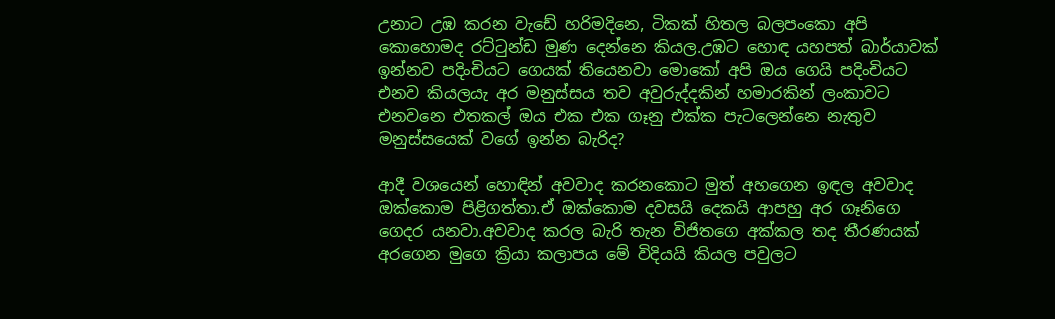උනාට උඹ කරන වැඩේ හරිමදිනෙ, ටිකක් හිතල බලපංකො අපි කොහොමද රට්ටුන්ඩ මුණ දෙන්නෙ කියල.උඹට හොඳ යහපත් බාර්යාවක් ඉන්නව පදිංචියට ගෙයක් තියෙනවා මොකෝ අපි ඔය ගෙයි පදිංචියට එනව කියලයැ අර මනුස්සය තව අවුරුද්දකින් හමාරකින් ලංකාවට එනවනෙ එතකල් ඔය එක එක ගෑනු එක්ක පැටලෙන්නෙ නැතුව මනුස්සයෙක් වගේ ඉන්න බැරිද?

ආදී වශයෙන් හොඳින් අවවාද කරනකොට මුත් අහගෙන ඉඳල අවවාද ඔක්කොම පිළිගත්තා.ඒ ඔක්කොම දවසයි දෙකයි ආපහු අර ගෑනිගෙ ගෙදර යනවා.අවවාද කරල බැරි තැන විජිතගෙ අක්කල තද තීරණයක් අරගෙන මුගෙ ක්‍රියා කලාපය මේ විදියයි කියල පවුලට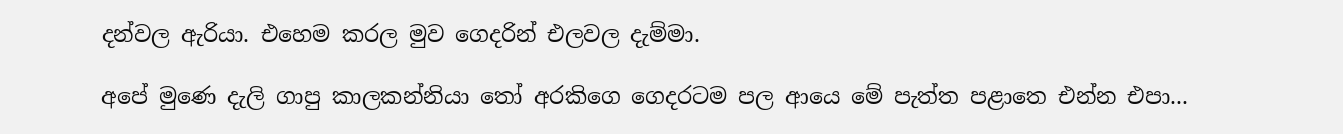දන්වල ඇරියා. එහෙම කරල මුව ගෙදරින් එලවල දැම්මා.

අපේ මුණෙ දැලි ගාපු කාලකන්නියා තෝ අරකිගෙ ගෙදරටම පල ආයෙ මේ පැත්ත පළාතෙ එන්න එපා...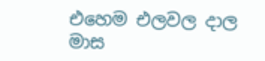එහෙම එලවල දාල මාස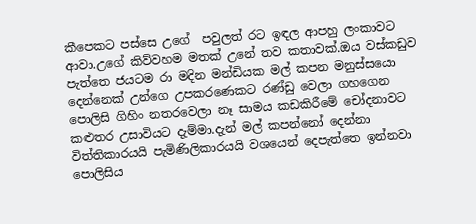කීපෙකට පස්සෙ උගේ  පවුලත් රට ඉඳල ආපහු ලංකාවට ආවා.උගේ කිව්වහම මතක් උනේ තව කතාවක්.ඔය වස්කඩුව පැත්තෙ ජයටම රා මදින මන්ඩියක මල් කපන මනුස්සයො දෙන්නෙක් උන්ගෙ උපකරණෙකට රණ්ඩු වෙලා ගහගෙන පොලිසි ගිහිං නතරවෙලා නෑ සාමය කඩකිරීමේ චෝදනාවට කළුතර උසාවියට දැම්මා.දැන් මල් කපන්නෝ දෙන්නා විත්තිකාරයයි පැමිණිලිකාරයයි වශයෙන් දෙපැත්තෙ ඉන්නවා පොලිසිය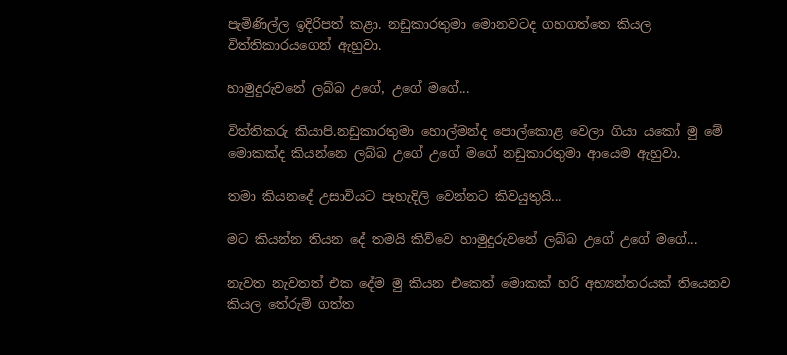පැමිණිල්ල ඉදිරිපත් කළා. නඩුකාරතුමා මොනවටද ගහගත්තෙ කියල විත්තිකාරයගෙන් ඇහුවා.

හාමුදුරුවනේ ලබ්බ උගේ, උගේ මගේ...

විත්තිකරු කියාපි.නඩුකාරතුමා හොල්මන්ද පොල්කොළ වෙලා ගියා යකෝ මු මේ මොකක්ද කියන්නෙ ලබ්බ උගේ උගේ මගේ නඩුකාරතුමා ආයෙම ඇහුවා.

තමා කියනදේ උසාවියට පැහැදිලි වෙන්නට කිවයුතුයි...

මට කියන්න තියන දේ තමයි කිව්වෙ හාමුදුරුවනේ ලබ්බ උගේ උගේ මගේ...

නැවත නැවතත් එක දේම මු කියන එකෙත් මොකක් හරි අභ්‍යන්තරයක් තියෙනව කියල තේරුම් ගත්ත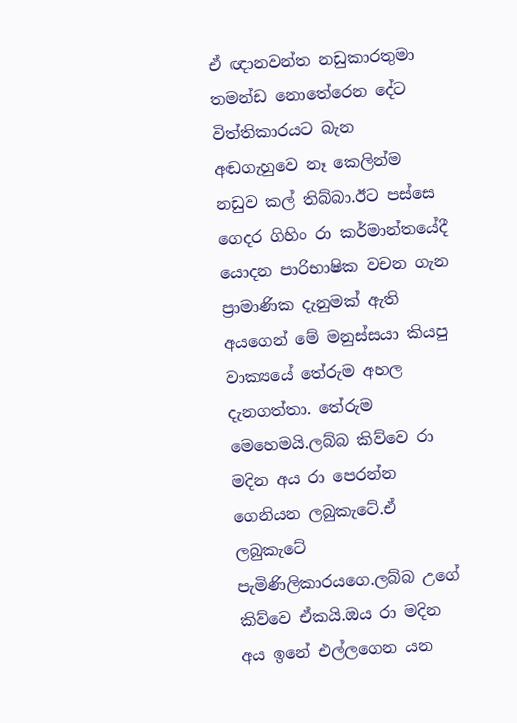ඒ ඥානවන්ත නඩුකාරතුමා තමන්ඩ නොතේරෙන දේට විත්තිකාරයට බැන අඬගැහුවෙ නෑ කෙලින්ම නඩුව කල් තිබ්බා.ඊට පස්සෙ ගෙදර ගිහිං රා කර්මාන්තයේදී යොදන පාරිභාෂික වචන ගැන ප්‍රාමාණික දැනුමක් ඇති අයගෙන් මේ මනුස්සයා කියපු වාක්‍යයේ තේරුම අහල දැනගත්තා. තේරුම මෙහෙමයි.ලබ්බ කිව්වෙ රා මදින අය රා පෙරන්න ගෙනියන ලබුකැටේ.ඒ ලබුකැටේ පැමිණිලිකාරයගෙ.ලබ්බ උගේ කිව්වෙ ඒකයි.ඔය රා මදින අය ඉනේ එල්ලගෙන යන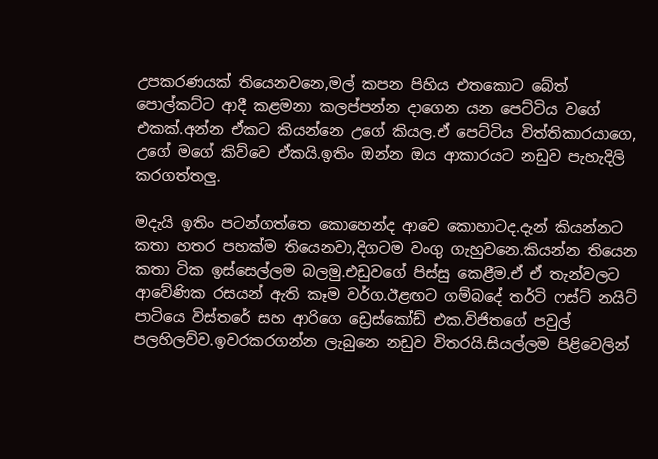උපකරණයක් තියෙනවනෙ,මල් කපන පිහිය එතකොට බේත් පොල්කට්ට ආදී කළමනා කලප්පන්න දාගෙන යන පෙට්ටිය වගේ එකක්.අන්න ඒකට කියන්නෙ උගේ කියල.ඒ පෙට්ටිය විත්තිකාරයාගෙ, උගේ මගේ කිව්වෙ ඒකයි.ඉතිං ඔන්න ඔය ආකාරයට නඩුව පැහැදිලි කරගත්තලු.

මදැයි ඉතිං පටන්ගත්තෙ කොහෙන්ද ආවෙ කොහාටද.දැන් කියන්නට කතා හතර පහක්ම තියෙනවා,දිගටම වංගු ගැහුවනෙ.කියන්න තියෙන කතා ටික ඉස්සෙල්ලම බලමු.එඩුවගේ පිස්සු කෙළීම.ඒ ඒ තැන්වලට ආවේණික රසයන් ඇති කෑම වර්ග.ඊළඟට ගම්බදේ තර්ටි ෆස්ට් නයිට් පාටියෙ විස්තරේ සහ ආරිගෙ ඩ්‍රෙස්කෝඩ් එක.විජිතගේ පවුල් පලහිලව්ව.ඉවරකරගන්න ලැබුනෙ නඩුව විතරයි.සියල්ලම පිළිවෙලින්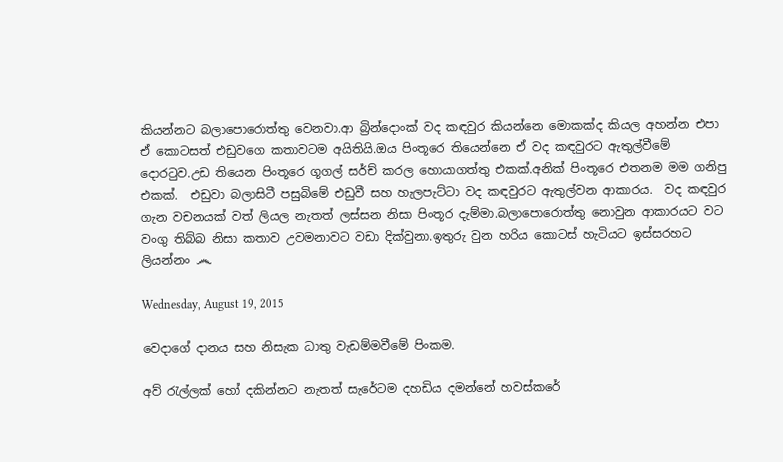කියන්නට බලාපොරොත්තු වෙනවා.ආ බ්‍රින්දොංක් වද කඳවුර කියන්නෙ මොකක්ද කියල අහන්න එපා ඒ කොටසත් එඩුවගෙ කතාවටම අයිතියි.ඔය පිංතූරෙ තියෙන්නෙ ඒ වද කඳවුරට ඇතුල්වීමේ දොරටුව.උඩ තියෙන පිංතූරෙ ගූගල් සර්ච් කරල හොයාගත්තු එකක්.අනික් පිංතූරෙ එතනම මම ගනිපු එකක්.  එඩුවා බලාසිටී පසුබිමේ එඩුවී සහ හැලපැට්ටා වද කඳවුරට ඇතුල්වන ආකාරය.  වද කඳවුර ගැන වචනයක් වත් ලියල නැතත් ලස්සන නිසා පිංතූර දැම්මා.බලාපොරොත්තු නොවුන ආකාරයට වට වංගු තිබ්බ නිසා කතාව උවමනාවට වඩා දික්වුනා.ඉතුරු වුන හරිය කොටස් හැටියට ඉස්සරහට ලියන්නං ෴

Wednesday, August 19, 2015

වෙදාගේ දානය සහ නිසැක ධාතු වැඩම්මවීමේ පිංකම.

අව් රැල්ලක් හෝ දකින්නට නැතත් සැරේටම දහඩිය දමන්නේ හවස්කරේ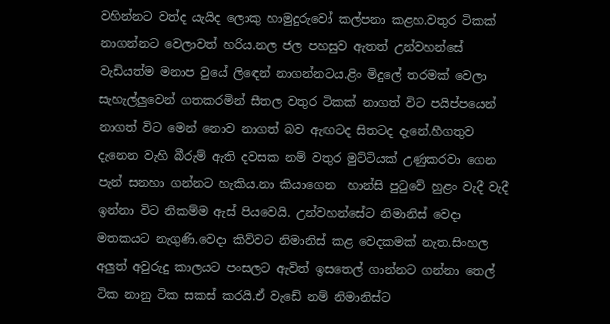වහින්නට වත්ද යැයිද ලොකු හාමුදුරුවෝ කල්පනා කළහ.වතුර ටිකක් නාගන්නට වෙලාවත් හරිය.නල ජල පහසුව ඇතත් උන්වහන්සේ වැඩියත්ම මනාප වුයේ ලිඳෙන් නාගන්නටය.ළිං මිදුලේ තරමක් වෙලා සැහැල්ලුවෙන් ගතකරමින් සීතල වතුර ටිකක් නාගත් විට පයිප්පයෙන් නාගත් විට මෙන් නොව නාගත් බව ඇඟටද සිතටද දැනේ.හීගතුව දැනෙන වැහි බීරුම් ඇති දවසක නම් වතුර මුට්ටියක් උණුකරවා ගෙන පැන් සනහා ගන්නට හැකිය.නා කියාගෙන  හාන්සි පුටුවේ හුළං වැදී වැදී ඉන්නා විට නිකම්ම ඇස් පියවෙයි. උන්වහන්සේට නිමානිස් වෙදා මතකයට නැගුණි.වෙදා කිව්වට නිමානිස් කළ වෙදකමක් නැත.සිංහල අලුත් අවුරුදු කාලයට පංසලට ඇවිත් ඉසතෙල් ගාන්නට ගන්නා තෙල් ටික නානු ටික සකස් කරයි.ඒ වැඩේ නම් නිමානිස්ට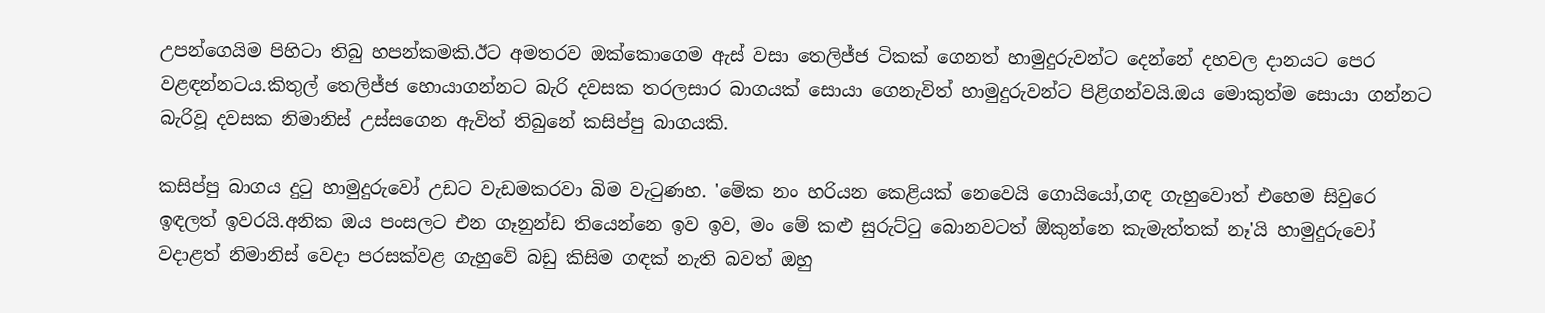උපන්ගෙයිම පිහිටා තිබු හපන්කමකි.ඊට අමතරව ඔක්කොගෙම ඇස් වසා තෙලිජ්ජ ටිකක් ගෙනත් හාමුදුරුවන්ට දෙන්නේ දහවල දානයට පෙර වළඳන්නටය.කිතුල් තෙලිජ්ජ හොයාගන්නට බැරි දවසක තරලසාර බාගයක් සොයා ගෙනැවිත් හාමුදුරුවන්ට පිළිගන්වයි.ඔය මොකුත්ම සොයා ගන්නට බැරිවූ දවසක නිමානිස් උස්සගෙන ඇවිත් තිබුනේ කසිප්පු බාගයකි.

කසිප්පු බාගය දුටු හාමුදුරුවෝ උඩට වැඩමකරවා බිම වැටුණහ. 'මේක නං හරියන කෙළියක් නෙවෙයි ගොයියෝ,ගඳ ගැහුවොත් එහෙම සිවුරෙ ඉඳලත් ඉවරයි.අනික ඔය පංසලට එන ගෑනුන්ඩ තියෙන්නෙ ඉව ඉව, මං මේ කළු සුරුට්ටු බොනවටත් ඕකුන්නෙ කැමැත්තක් නෑ'යි හාමුදුරුවෝ වදාළත් නිමානිස් වෙදා පරසක්වළ ගැහුවේ බඩු කිසිම ගඳක් නැති බවත් ඔහු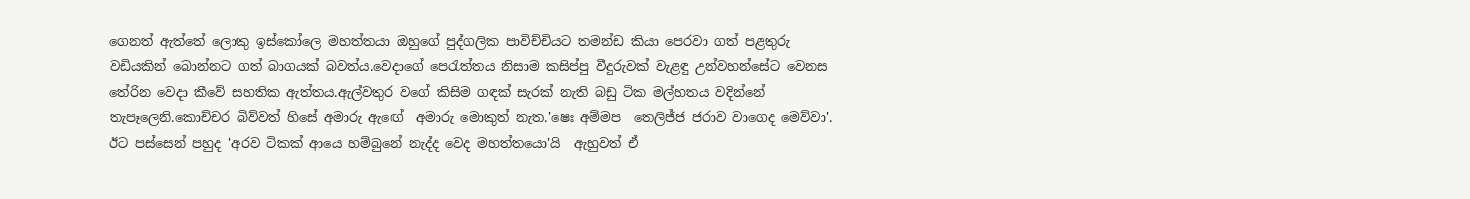ගෙනත් ඇත්තේ ලොකු ඉස්කෝලෙ මහත්තයා ඔහුගේ පුද්ගලික පාවිච්චියට තමන්ඩ කියා පෙරවා ගත් පළතුරු වඩියකින් බොන්නට ගත් බාගයක් බවත්ය.වෙදාගේ පෙරැත්තය නිසාම කසිප්පු වීදුරුවක් වැළඳු උන්වහන්සේට වෙනස තේරින වෙදා කීවේ සහතික ඇත්තය.ඇල්වතුර වගේ කිසිම ගඳක් සැරක් නැති බඩු ටික මල්හතය වදින්නේ තැපෑලෙනි.කොච්චර බිව්වත් හිසේ අමාරු ඇඟේ  අමාරු මොකුත් නැත.'ෂෙඃ අම්මප  තෙලිජ්ජ ජරාව වාගෙද මෙව්වා'. ඊට පස්සෙන් පහුද 'අරව ටිකක් ආයෙ හම්බුනේ නැද්ද වෙද මහත්තයො'යි  ඇහුවත් ඒ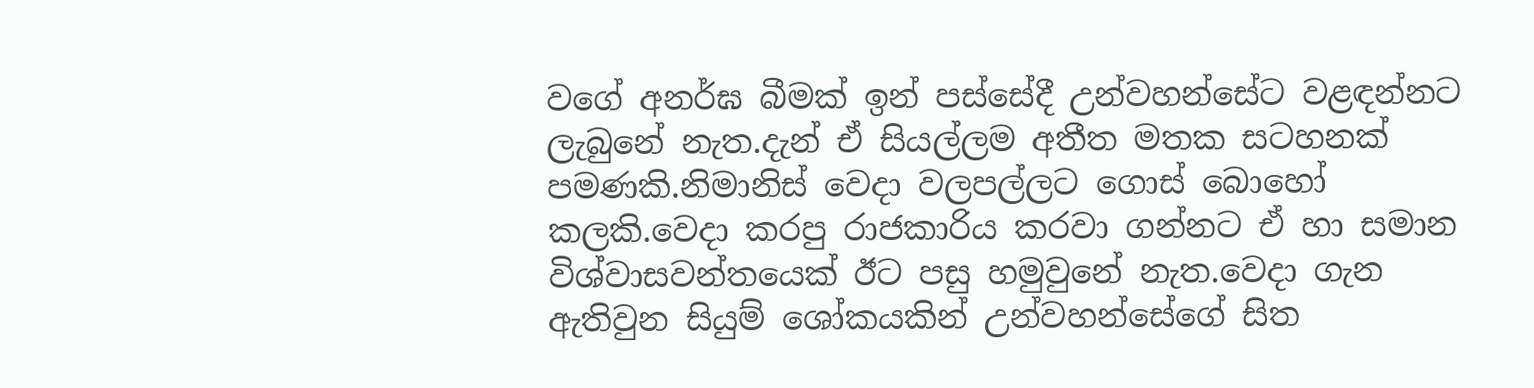වගේ අනර්ඝ බීමක් ඉන් පස්සේදී උන්වහන්සේට වළඳන්නට ලැබුනේ නැත.දැන් ඒ සියල්ලම අතීත මතක සටහනක් පමණකි.නිමානිස් වෙදා වලපල්ලට ගොස් බොහෝ කලකි.වෙදා කරපු රාජකාරිය කරවා ගන්නට ඒ හා සමාන විශ්වාසවන්තයෙක් ඊට පසු හමුවුනේ නැත.වෙදා ගැන ඇතිවුන සියුම් ශෝකයකින් උන්වහන්සේගේ සිත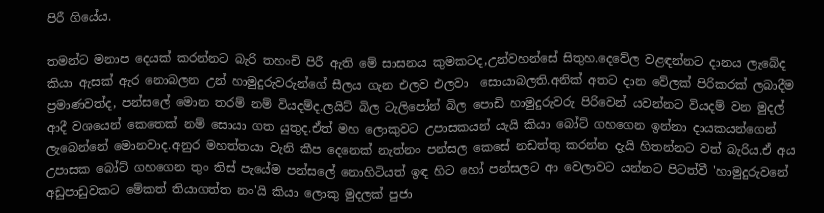පිරී ගියේය.

තමන්ට මනාප දෙයක් කරන්නට බැරි තහංචි පිරී ඇති මේ සාසනය කුමකටද,උන්වහන්සේ සිතුහ.දෙවේල වළඳන්නට දානය ලැබේද කියා ඇසක් ඇර නොබලන උන් හාමුදුරුවරුන්ගේ සීලය ගැන එලව එලවා  සොයාබලති.අනික් අතට දාන වේලක් පිරිකරක් ලබාදීම ප්‍රමාණවත්ද, පන්සලේ මොන තරම් නම් වියදම්ද.ලයිට් බිල ටැලිපෝන් බිල පොඩි හාමුදුරුවරු පිරිවෙන් යවන්නට වියදම් වන මුදල් ආදී වශයෙන් කෙතෙක් නම් සොයා ගත යුතුද.ඒත් මහ ලොකුවට උපාසකයන් යැයි කියා බෝට් ගහගෙන ඉන්නා දායකයන්ගෙන් ලැබෙන්නේ මොනවාද.අනුර මහත්තයා වැනි කීප දෙනෙක් නැත්නං පන්සල කෙසේ නඩත්තු කරන්න දැයි හිතන්නට වත් බැරිය.ඒ අය උපාසක බෝට් ගහගෙන තුං තිස් පැයේම පන්සලේ නොහිටියත් ඉඳ හිට හෝ පන්සලට ආ වෙලාවට යන්නට පිටත්වී 'හාමුදුරුවනේ අඩුපාඩුවකට මේකත් තියාගත්ත නං'යි කියා ලොකු මුදලක් පුජා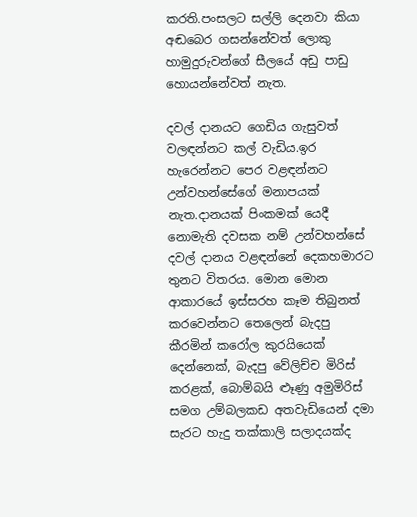කරති.පංසලට සල්ලි දෙනවා කියා අඬබෙර ගසන්නේවත් ලොකු හාමුදුරුවන්ගේ සීලයේ අඩු පාඩු හොයන්නේවත් නැත.

දවල් දානයට ගෙඩිය ගැසුවත් වලඳන්නට කල් වැඩිය.ඉර හැරෙන්නට පෙර වළඳන්නට උන්වහන්සේගේ මනාපයක් නැත.දානයක් පිංකමක් යෙදී නොමැති දවසක නම් උන්වහන්සේ දවල් දානය වළඳන්නේ දෙකහමාරට තුනට විතරය. මොන මොන ආකාරයේ ඉස්සරහ කෑම තිබුනත් කරවෙන්නට තෙලෙන් බැදපු කීරමින් කරෝල කුරයියෙක් දෙන්නෙක්, බැදපු වේලිච්ච මිරිස් කරළක්, බොම්බයි ළූණු අමුමිරිස් සමග උම්බලකඩ අතවැඩියෙන් දමා සැරට හැදු තක්කාලි සලාදයක්ද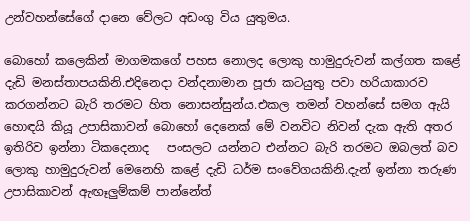උන්වහන්සේගේ දානෙ වේලට අඩංගු විය යුතුමය.

බොහෝ කලෙකින් මාගමකගේ පහස නොලද ලොකු හාමුදුරුවන් කල්ගත කළේ දැඩි මනස්තාපයකිනි.එදිනෙදා වන්දනාමාන පූජා කටයුතු පවා හරියාකාරව කරගන්නට බැරි තරමට හිත නොසන්සුන්ය.එකල තමන් වහන්සේ සමග ඇයි හොඳයි කියූ උපාසිකාවන් බොහෝ දෙනෙක් මේ වනවිට නිවන් දැක ඇති අතර ඉතිරිව ඉන්නා ටිකදෙනාද   පංසලට යන්නට එන්නට බැරි තරමට ඔබලත් බව ලොකු හාමුදුරුවන් මෙනෙහි කළේ දැඩි ධර්ම සංවේගයකිනි.දැන් ඉන්නා තරුණ උපාසිකාවන් ඇඟෑලුම්කම් පාන්නේත්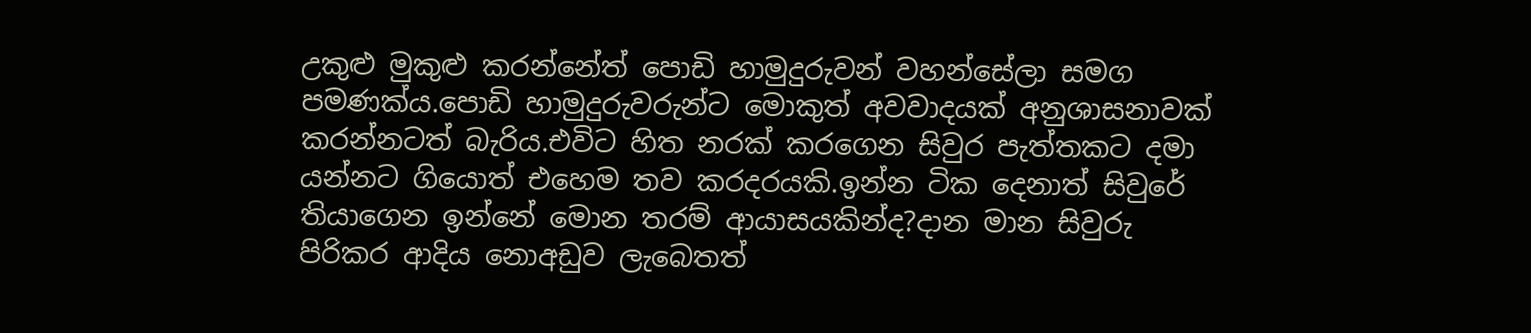උකුළු මුකුළු කරන්නේත් පොඩි හාමුදුරුවන් වහන්සේලා සමග පමණක්ය.පොඩි හාමුදුරුවරුන්ට මොකුත් අවවාදයක් අනුශාසනාවක් කරන්නටත් බැරිය.එවිට හිත නරක් කරගෙන සිවුර පැත්තකට දමා යන්නට ගියොත් එහෙම තව කරදරයකි.ඉන්න ටික දෙනාත් සිවුරේ තියාගෙන ඉන්නේ මොන තරම් ආයාසයකින්ද?දාන මාන සිවුරු පිරිකර ආදිය නොඅඩුව ලැබෙතත්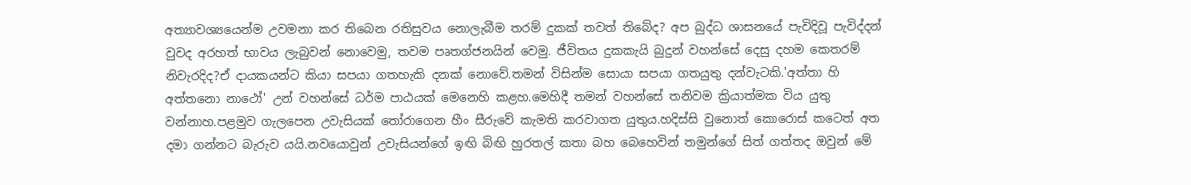අත්‍යාවශ්‍යයෙන්ම උවමනා කර තිබෙන රතිසුවය නොලැබීම තරම් දුකක් තවත් තිබේද? අප බුද්ධ ශාසනයේ පැවිදිවූ පැවිද්දන් වුවද අරහත් භාවය ලැබුවන් නොවෙමු, තවම පෘතග්ජනයින් වෙමු. ජීවිතය දුකකැයි බුදුන් වහන්සේ දෙසු දහම කෙතරම් නිවැරදිද?ඒ දායකයන්ට කියා සපයා ගතහැකි දනක් නොවේ.තමන් විසින්ම සොයා සපයා ගතයුතු දන්වැටකි.'අත්තා හි අත්තනො නාථෝ' උන් වහන්සේ ධර්ම පාඨයක් මෙනෙහි කළහ.මෙහිදී තමන් වහන්සේ තනිවම ක්‍රියාත්මක විය යුතු වන්නාහ.පළමුව ගැලපෙන උවැසියක් තෝරාගෙන හීං සීරුවේ කැමති කරවාගත යුතුය.හදිස්සි වුනොත් කොරොස් කටෙත් අත දමා ගන්නට බැරුව යයි.නවයොවුන් උවැසියන්ගේ ඉඟි බිඟි හුරතල් කතා බහ බෙහෙවින් තමුන්ගේ සිත් ගත්තද ඔවුන් මේ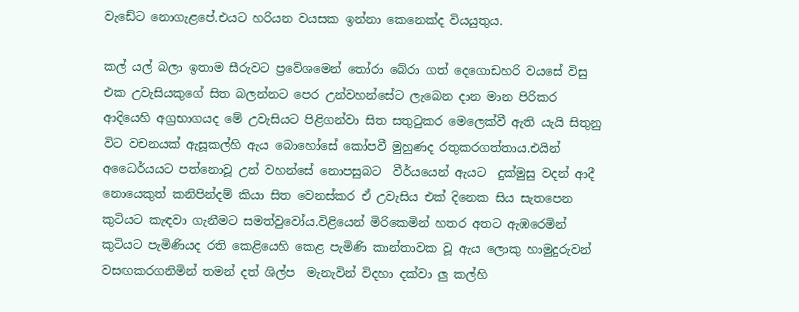වැඩේට නොගැළපේ.එයට හරියන වයසක ඉන්නා කෙනෙක්ද වියයුතුය.

කල් යල් බලා ඉතාම සීරුවට ප්‍රවේශමෙන් තෝරා බේරා ගත් දෙගොඩහරි වයසේ විසු එක උවැසියකුගේ සිත බලන්නට පෙර උන්වහන්සේට ලැබෙන දාන මාන පිරිකර ආදියෙහි අග්‍රභාගයද මේ උවැසියට පිළිගන්වා සිත සතුටුකර මෙලෙක්වී ඇති යැයි සිතුනු විට වචනයක් ඇසූකල්හි ඇය බොහෝසේ කෝපවී මුහුණද රතුකරගත්තාය.එයින් අධෛර්යයට පත්නොවූ උන් වහන්සේ නොපසුබට  වීර්යයෙන් ඇයට  දුක්මුසු වදන් ආදී නොයෙකුත් කනිපින්දම් කියා සිත වෙනස්කර ඒ උවැසිය එක් දිනෙක සිය සැතපෙන කුටියට කැඳවා ගැනීමට සමත්වුවෝය.විළියෙන් මිරිකෙමින් හතර අතට ඇඹරෙමින් කුටියට පැමිණියද රති කෙළියෙහි කෙළ පැමිණි කාන්තාවක වූ ඇය ලොකු හාමුදුරුවන් වසඟකරගනිමින් තමන් දත් ශිල්ප  මැනැවින් විදහා දක්වා ලු කල්හි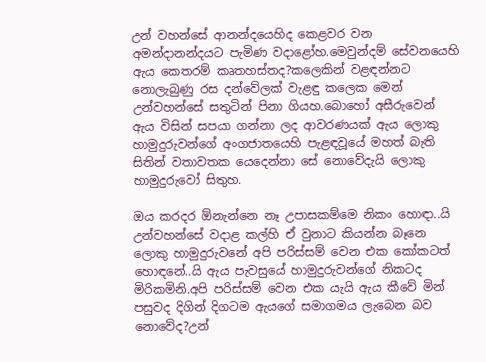උන් වහන්සේ ආනන්දයෙහිද කෙළවර වන අමන්දානන්දයට පැමිණ වදාළෝහ.මෙවුන්දම් සේවනයෙහි ඇය කෙතරම් කෘතහස්තද?කලෙකින් වළඳන්නට නොලැබුණු රස දන්වේලක් වැළඳු කලෙක මෙන් උන්වහන්සේ සතුටින් පිනා ගියහ.බොහෝ අසීරුවෙන් ඇය විසින් සපයා ගන්නා ලද ආවරණයක් ඇය ලොකු හාමුදුරුවන්ගේ අංගජාතයෙහි පැළඳවූයේ මහත් බැති සිතින් වතාවතක යෙදෙන්නා සේ නොවේදැයි ලොකු හාමුදුරුවෝ සිතුහ.

ඔය කරදර ඕනැන්නෙ නෑ උපාසකම්මෙ නිකං හොඳා..යි උන්වහන්සේ වදාළ කල්හි ඒ වුනාට කියන්න බෑනෙ ලොකු හාමුදුරුවනේ අපි පරිස්සම් වෙන එක කෝකටත් හොඳනේ..යි ඇය පැවසුයේ හාමුදුරුවන්ගේ නිකටද මිරිකමිනි.අපි පරිස්සම් වෙන එක යැයි ඇය කීවේ මින් පසුවද දිගින් දිගටම ඇයගේ සමාගමය ලැබෙන බව නොවේද?උන්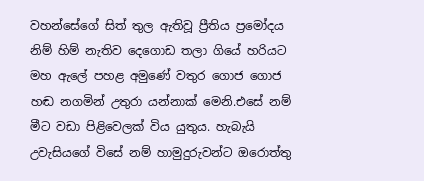වහන්සේගේ සිත් තුල ඇතිවූ ප්‍රීතිය ප්‍රමෝදය නිම් හිම් නැතිව දෙගොඩ තලා ගියේ හරියට මහ ඇලේ පහළ අමුණේ වතුර ගොජ ගොජ හඬ නගමින් උතුරා යන්නාක් මෙනි.එසේ නම් මීට වඩා පිළිවෙලක් විය යුතුය. හැබැයි උවැසියගේ විසේ නම් හාමුදුරුවන්ට ඔරොත්තු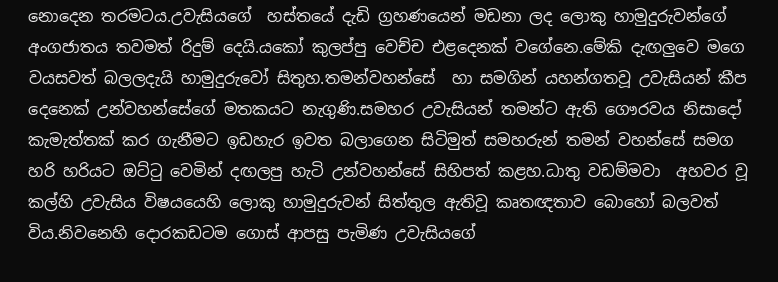නොදෙන තරමටය.උවැසියගේ  හස්තයේ දැඩි ග්‍රහණයෙන් මඩනා ලද ලොකු හාමුදුරුවන්ගේ අංගජාතය තවමත් රිදුම් දෙයි.යකෝ කුලප්පු වෙච්ච එළදෙනක් වගේනෙ.මේකි දැඟලුවෙ මගෙ වයසවත් බලලදැයි හාමුදුරුවෝ සිතුහ.තමන්වහන්සේ  හා සමගින් යහන්ගතවූ උවැසියන් කීප දෙනෙක් උන්වහන්සේගේ මතකයට නැගුණි.සමහර උවැසියන් තමන්ට ඇති ගෞරවය නිසාදෝ කැමැත්තක් කර ගැනීමට ඉඩහැර ඉවත බලාගෙන සිටිමුත් සමහරුන් තමන් වහන්සේ සමග හරි හරියට ඔට්ටු වෙමින් දඟලපු හැටි උන්වහන්සේ සිහිපත් කළහ.ධාතු වඩම්මවා  අහවර වූ කල්හි උවැසිය විෂයයෙහි ලොකු හාමුදුරුවන් සිත්තුල ඇතිවූ කෘතඥතාව බොහෝ බලවත් විය.නිවනෙහි දොරකඩටම ගොස් ආපසු පැමිණ උවැසියගේ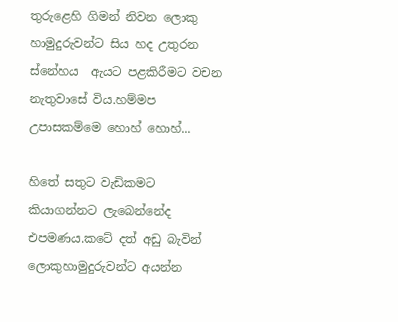තුරුළෙහි ගිමන් නිවන ලොකු හාමුදුරුවන්ට සිය හද උතුරන  ස්නේහය  ඇයට පළකිරීමට වචන නැතුවාසේ විය.හම්මප උපාසකම්මෙ හොහ් හොහ්...

හිතේ සතුට වැඩිකමට කියාගන්නට ලැබෙන්නේද එපමණය.කටේ දත් අඩු බැවින් ලොකුහාමුදුරුවන්ට අයන්න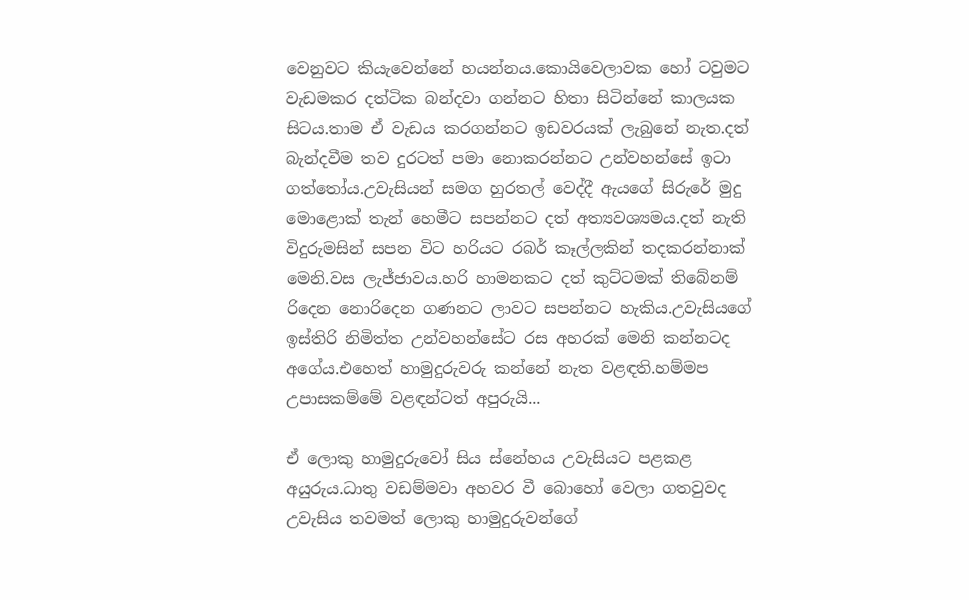වෙනුවට කියැවෙන්නේ හයන්නය.කොයිවෙලාවක හෝ ටවුමට වැඩමකර දත්ටික බන්දවා ගන්නට හිතා සිටින්නේ කාලයක සිටය.තාම ඒ වැඩය කරගන්නට ඉඩවරයක් ලැබුනේ නැත.දත් බැන්දවීම තව දුරටත් පමා නොකරන්නට උන්වහන්සේ ඉටා ගත්තෝය.උවැසියන් සමග හුරතල් වෙද්දී ඇයගේ සිරුරේ මුදු මොළොක් තැන් හෙමීට සපන්නට දත් අත්‍යවශ්‍යමය.දත් නැති විදුරුමසින් සපන විට හරියට රබර් කෑල්ලකින් තදකරන්නාක් මෙනි.වස ලැජ්ජාවය.හරි හාමනකට දත් කුට්ටමක් තිබේනම් රිදෙන නොරිදෙන ගණනට ලාවට සපන්නට හැකිය.උවැසියගේ ඉස්තිරි නිමිත්ත උන්වහන්සේට රස අහරක් මෙනි කන්නටද අගේය.එහෙත් හාමුදුරුවරු කන්නේ නැත වළඳති.හම්මප උපාසකම්මේ වළඳන්ටත් අපුරුයි...

ඒ ලොකු හාමුදුරුවෝ සිය ස්නේහය උවැසියට පළකළ අයුරුය.ධාතු වඩම්මවා අහවර වී බොහෝ වෙලා ගතවුවද උවැසිය තවමත් ලොකු හාමුදුරුවන්ගේ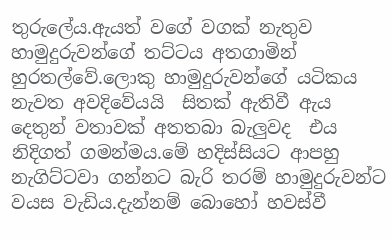තුරුලේය.ඇයත් වගේ වගක් නැතුව හාමුදුරුවන්ගේ තට්ටය අතගාමින් හුරතල්වේ.ලොකු හාමුදුරුවන්ගේ යටිකය නැවත අවදිවේයයි  සිතක් ඇතිවී ඇය දෙතුන් වතාවක් අතතබා බැලුවද  එය නිදිගත් ගමන්මය.මේ හදිස්සියට ආපහු නැගිට්ටවා ගන්නට බැරි තරම් හාමුදුරුවන්ට වයස වැඩිය.දැන්නම් බොහෝ හවස්වී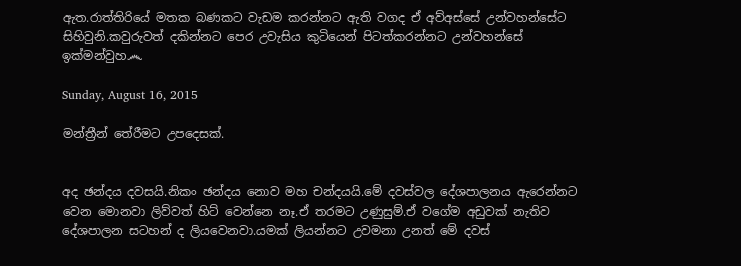ඇත.රාත්තිරියේ මතක බණකට වැඩම කරන්නට ඇති වගද ඒ අව්අස්සේ උන්වහන්සේට සිහිවුනි.කවුරුවත් දකින්නට පෙර උවැසිය කුටියෙන් පිටත්කරන්නට උන්වහන්සේ ඉක්මන්වුහ෴

Sunday, August 16, 2015

මන්ත්‍රීන් තේරීමට උපදෙසක්.


අද ඡන්දය දවසයි.නිකං ඡන්දය නොව මහ චන්දයයි.මේ දවස්වල දේශපාලනය ඇරෙන්නට වෙන මොනවා ලිව්වත් හිට් වෙන්නෙ නෑ.ඒ තරමට උණුසුම්.ඒ වගේම අඩුවක් නැතිව දේශපාලන සටහන් ද ලියවෙනවා.යමක් ලියන්නට උවමනා උනත් මේ දවස්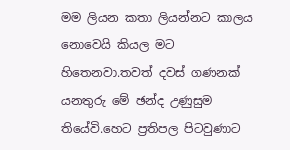මම ලියන කතා ලියන්නට කාලය නොවෙයි කියල මට හිතෙනවා.තවත් දවස් ගණනක් යනතුරු මේ ඡන්ද උණුසුම තියේවි.හෙට ප්‍රතිපල පිටවුණාට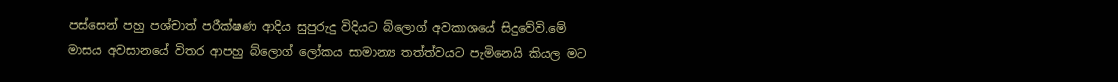පස්සෙන් පහු පශ්චාත් පරීක්ෂණ ආදිය සුපුරුදු විදියට බ්ලොග් අවකාශයේ සිදුවේවි.මේ මාසය අවසානයේ විතර ආපහු බ්ලොග් ලෝකය සාමාන්‍ය තත්ත්වයට පැමිනෙයි කියල මට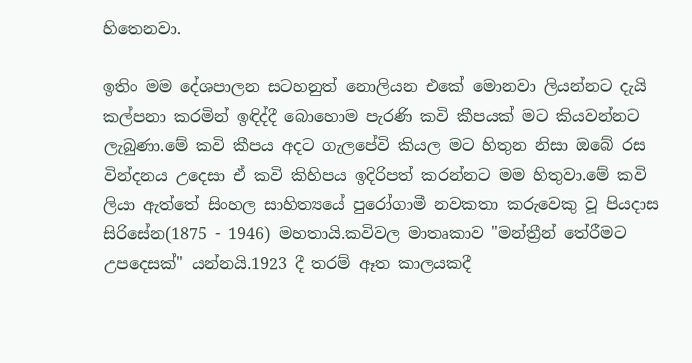හිතෙනවා.

ඉතිං මම දේශපාලන සටහනුත් නොලියන එකේ මොනවා ලියන්නට දැයි කල්පනා කරමින් ඉඳිද්දී බොහොම පැරණි කවි කීපයක් මට කියවන්නට ලැබුණා.මේ කවි කීපය අදට ගැලපේවි කියල මට හිතුන නිසා ඔබේ රස වින්දනය උදෙසා ඒ කවි කිහිපය ඉදිරිපත් කරන්නට මම හිතුවා.මේ කවි ලියා ඇත්තේ සිංහල සාහිත්‍යයේ පුරෝගාමී නවකතා කරුවෙකු වූ පියදාස සිරිසේන(1875 - 1946) මහතායි.කවිවල මාතෘකාව "මන්ත්‍රීන් තේරීමට උපදෙසක්" යන්නයි.1923 දී තරම් ඈත කාලයකදී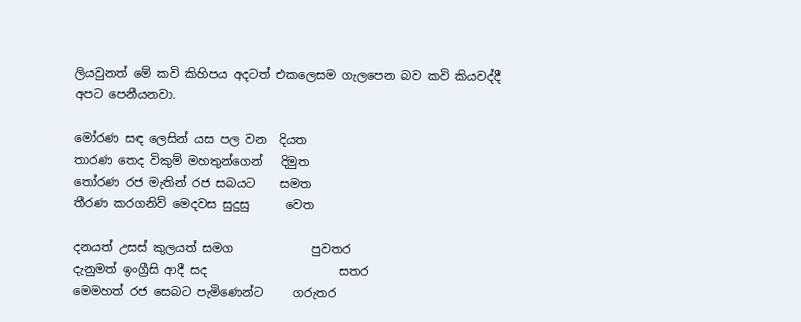ලියවුනත් මේ කවි කිහිපය අදටත් එකලෙසම ගැලපෙන බව කවි කියවද්දී අපට පෙනීයනවා.

මෝරණ සඳ ලෙසින් යස පල වන  දියත
තාරණ තෙද විකුම් මහතුන්ගෙන්   දිමුත
තෝරණ රජ මැතින් රජ සබයට    සමත
තීරණ කරගනිව් මෙදවස සුදුසු      වෙත

දනයත් උසස් කුලයත් සමග             පුවතර
දැනුමත් ඉංග්‍රීසි ආදී සද                      සතර
මෙමහත් රජ සෙබට පැමිණෙන්ට     ගරුතර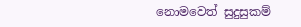නොමවෙත් සුදුසුකම්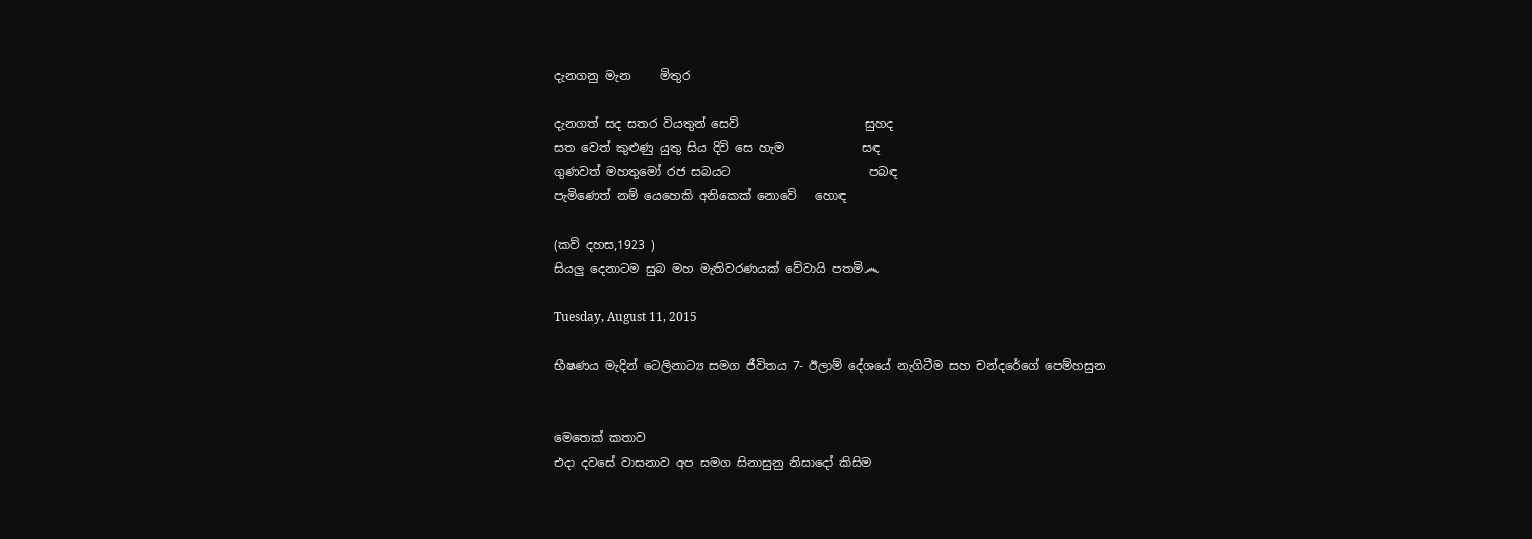දැනගනු මැන     මිතුර

දැනගත් සද සතර වියතුන් සෙව්                     සුහද
සත වෙත් කුළුණු යුතු සිය දිවි සෙ හැම             සඳ
ගුණවත් මහතුමෝ රජ සබයට                       පබඳ
පැමිණෙත් නම් යෙහෙකි අනිකෙක් නොවේ   හොඳ

(කව් දහස,1923 )
සියලු දෙනාටම සුබ මහ මැතිවරණයක් වේවායි පතමි෴

Tuesday, August 11, 2015

භීෂණය මැදින් ටෙලිනාට්‍ය සමග ජීවිතය 7- ඊලාම් දේශයේ නැගිටීම සහ චන්දරේගේ පෙම්හසුන


මෙතෙක් කතාව
එදා දවසේ වාසනාව අප සමග සිනාසුනු නිසාදෝ කිසිම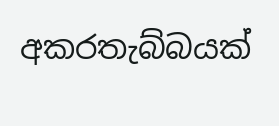අකරතැබ්බයක්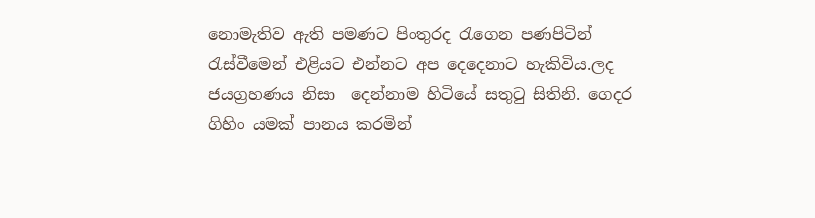නොමැතිව ඇති පමණට පිංතුරද රැගෙන පණපිටින් රැස්වීමෙන් එළියට එන්නට අප දෙදෙනාට හැකිවිය.ලද ජයග්‍රහණය නිසා  දෙන්නාම හිටියේ සතුටු සිතිනි. ගෙදර ගිහිං යමක් පානය කරමින්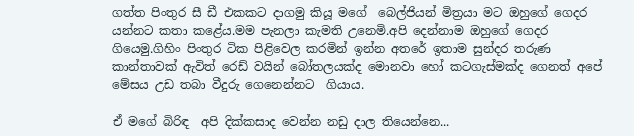ගත්ත පිංතුර සී ඩී එකකට දාගමු කියූ මගේ  බෙල්ජියන් මිත්‍රයා මට ඔහුගේ ගෙදර යන්නට කතා කළේය.මම පැනලා කැමති උනෙමි.අපි දෙන්නාම ඔහුගේ ගෙදර ගියෙමු.ගිහිං පිංතුර ටික පිළිවෙල කරමින් ඉන්න අතරේ ඉතාම සුන්දර තරුණ කාන්තාවක් ඇවිත් රෙඩ් වයින් බෝතලයක්ද මොනවා හෝ කටගැස්මක්ද ගෙනත් අපේ මේසය උඩ තබා වීදුරු ගෙනෙන්නට  ගියාය.

ඒ මගේ බිරිඳ  අපි දික්කසාද වෙන්න නඩු දාල තියෙන්නෙ...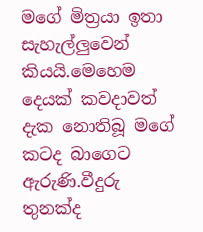මගේ මිත්‍රයා ඉතා සැහැල්ලුවෙන් කියයි.මෙහෙම දෙයක් කවදාවත් දැක නොතිබූ මගේ කටද බාගෙට ඇරුණි.වීදුරු තුනක්ද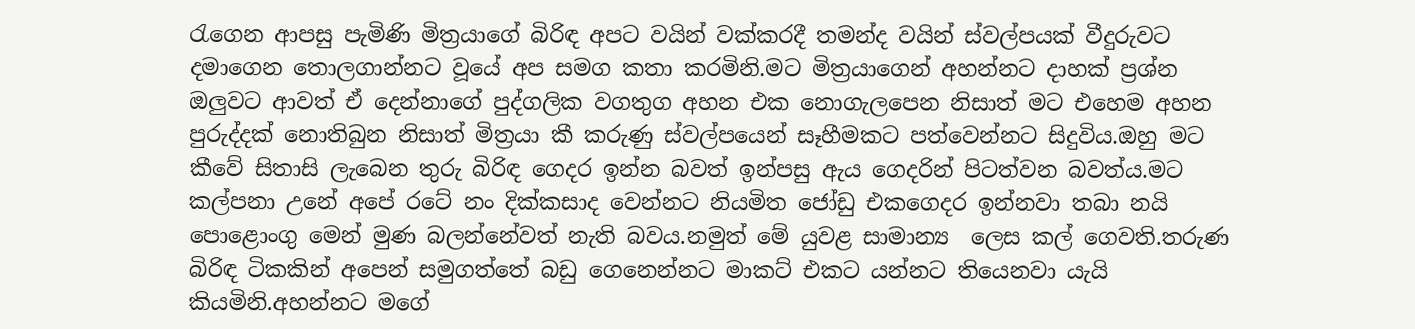රැගෙන ආපසු පැමිණි මිත්‍රයාගේ බිරිඳ අපට වයින් වක්කරදී තමන්ද වයින් ස්වල්පයක් වීදුරුවට දමාගෙන තොලගාන්නට වූයේ අප සමග කතා කරමිනි.මට මිත්‍රයාගෙන් අහන්නට දාහක් ප්‍රශ්න ඔලුවට ආවත් ඒ දෙන්නාගේ පුද්ගලික වගතුග අහන එක නොගැලපෙන නිසාත් මට එහෙම අහන පුරුද්දක් නොතිබුන නිසාත් මිත්‍රයා කී කරුණු ස්වල්පයෙන් සෑහීමකට පත්වෙන්නට සිදුවිය.ඔහු මට කීවේ සිතාසි ලැබෙන තුරු බිරිඳ ගෙදර ඉන්න බවත් ඉන්පසු ඇය ගෙදරින් පිටත්වන බවත්ය.මට කල්පනා උනේ අපේ රටේ නං දික්කසාද වෙන්නට නියමිත ජෝඩු එකගෙදර ඉන්නවා තබා නයි පොළොංගු මෙන් මුණ බලන්නේවත් නැති බවය.නමුත් මේ යුවළ සාමාන්‍ය  ලෙස කල් ගෙවති.තරුණ බිරිඳ ටිකකින් අපෙන් සමුගත්තේ බඩු ගෙනෙන්නට මාකට් එකට යන්නට තියෙනවා යැයි කියමිනි.අහන්නට මගේ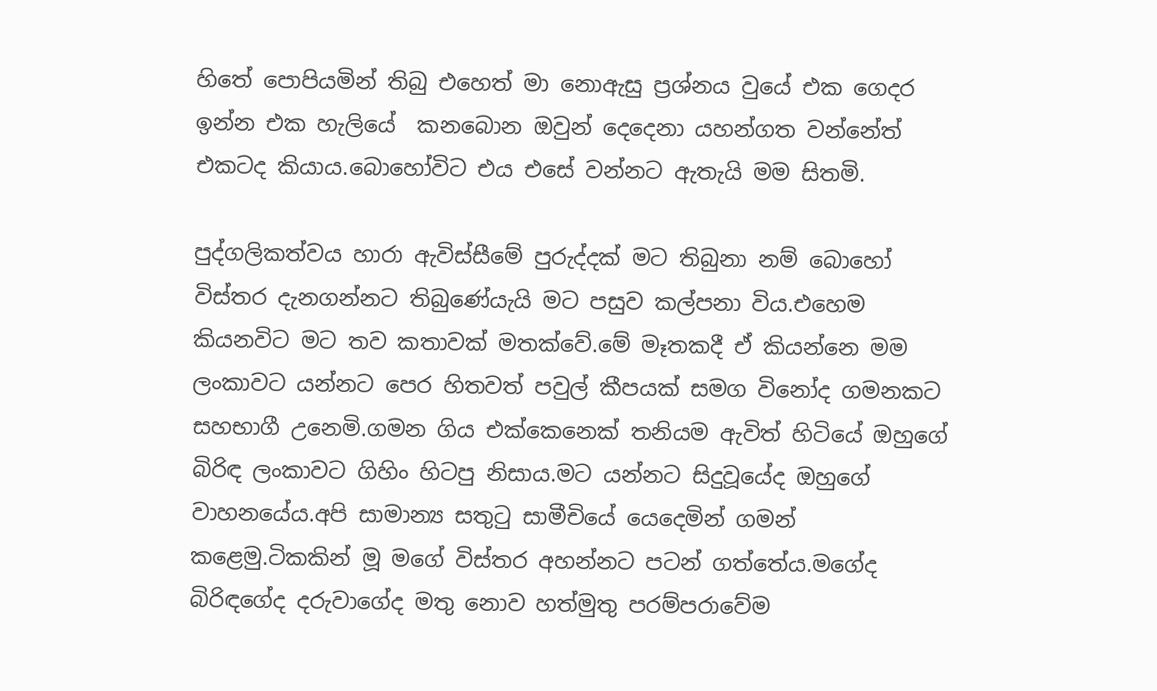හිතේ පොපියමින් තිබු එහෙත් මා නොඇසු ප්‍රශ්නය වුයේ එක ගෙදර ඉන්න එක හැලියේ  කනබොන ඔවුන් දෙදෙනා යහන්ගත වන්නේත් එකටද කියාය.බොහෝවිට එය එසේ වන්නට ඇතැයි මම සිතමි.

පුද්ගලිකත්වය හාරා ඇවිස්සීමේ පුරුද්දක් මට තිබුනා නම් බොහෝ විස්තර දැනගන්නට තිබුණේයැයි මට පසුව කල්පනා විය.එහෙම කියනවිට මට තව කතාවක් මතක්වේ.මේ මෑතකදී ඒ කියන්නෙ මම ලංකාවට යන්නට පෙර හිතවත් පවුල් කීපයක් සමග විනෝද ගමනකට සහභාගී උනෙමි.ගමන ගිය එක්කෙනෙක් තනියම ඇවිත් හිටියේ ඔහුගේ බිරිඳ ලංකාවට ගිහිං හිටපු නිසාය.මට යන්නට සිදුවූයේද ඔහුගේ වාහනයේය.අපි සාමාන්‍ය සතුටු සාමීචියේ යෙදෙමින් ගමන් කළෙමු.ටිකකින් මූ මගේ විස්තර අහන්නට පටන් ගත්තේය.මගේද බිරිඳගේද දරුවාගේද මතු නොව හත්මුතු පරම්පරාවේම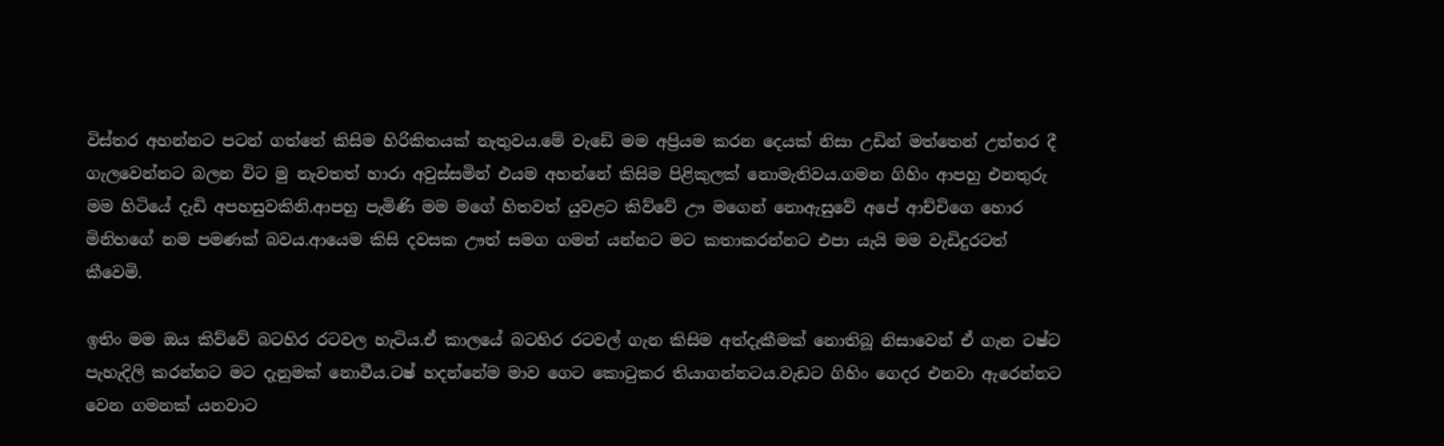විස්තර අහන්නට පටන් ගත්තේ කිසිම හිරිකිතයක් නැතුවය.මේ වැඩේ මම අප්‍රියම කරන දෙයක් නිසා උඩින් මත්තෙන් උත්තර දී ගැලවෙන්නට බලන විට මු නැවතත් හාරා අවුස්සමින් එයම අහන්නේ කිසිම පිළිකුලක් නොමැතිවය.ගමන ගිහිං ආපහු එනතුරු මම හිටියේ දැඩි අපහසුවකිනි.ආපහු පැමිණි මම මගේ හිතවත් යුවළට කිව්වේ ඌ මගෙන් නොඇසුවේ අපේ ආච්චිගෙ හොර මිනිහගේ නම පමණක් බවය.ආයෙම කිසි දවසක ඌත් සමග ගමන් යන්නට මට කතාකරන්නට එපා යැයි මම වැඩිදුරටත් කීවෙමි.

ඉතිං මම ඔය කිව්වේ බටහිර රටවල හැටිය.ඒ කාලයේ බටහිර රටවල් ගැන කිසිම අත්දැකීමක් නොතිබූ නිසාවෙන් ඒ ගැන ටෂ්ට පැහැදිලි කරන්නට මට දැනුමක් නොවීය.ටෂ් හදන්නේම මාව ගෙට කොටුකර තියාගන්නටය.වැඩට ගිහිං ගෙදර එනවා ඇරෙන්නට වෙන ගමනක් යනවාට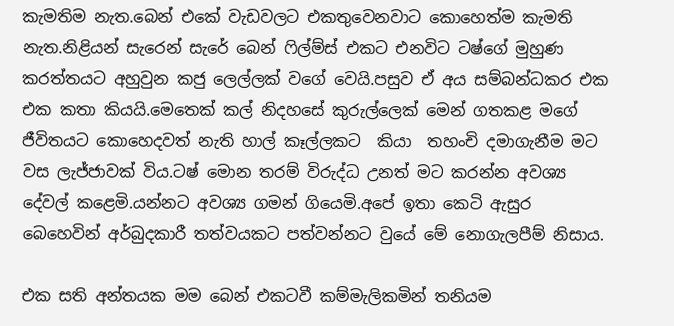කැමතිම නැත.බෙන් එකේ වැඩවලට එකතුවෙනවාට කොහෙත්ම කැමති නැත.නිළියන් සැරෙන් සැරේ බෙන් ෆිල්ම්ස් එකට එනවිට ටෂ්ගේ මුහුණ කරත්තයට අහුවුන කජු ලෙල්ලක් වගේ වෙයි.පසුව ඒ අය සම්බන්ධකර එක එක කතා කියයි.මෙතෙක් කල් නිදහසේ කුරුල්ලෙක් මෙන් ගතකළ මගේ ජීවිතයට කොහෙදවත් නැති හාල් කෑල්ලකට  කියා  තහංචි දමාගැනීම මට වස ලැජ්ජාවක් විය.ටෂ් මොන තරම් විරුද්ධ උනත් මට කරන්න අවශ්‍ය දේවල් කළෙමි.යන්නට අවශ්‍ය ගමන් ගියෙමි.අපේ ඉතා කෙටි ඇසුර බෙහෙවින් අර්බුදකාරී තත්වයකට පත්වන්නට වුයේ මේ නොගැලපීම් නිසාය.

එක සති අන්තයක මම බෙන් එකටවී කම්මැලිකමින් තනියම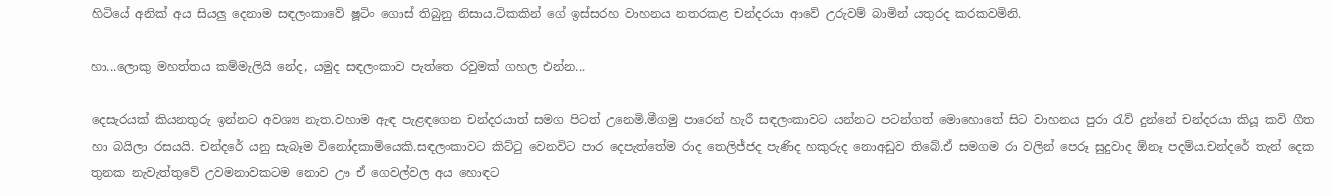හිටියේ අනික් අය සියලු දෙනාම සඳලංකාවේ ෂූටිං ගොස් තිබුනු නිසාය.ටිකකින් ගේ ඉස්සරහ වාහනය නතරකළ චන්දරයා ආවේ උරුවම් බාමින් යතුරද කරකවමිනි.

හා...ලොකු මහත්තය කම්මැලියි නේද, යමුද සඳලංකාව පැත්තෙ රවුමක් ගහල එන්න...

දෙසැරයක් කියනතුරු ඉන්නට අවශ්‍ය නැත.වහාම ඇඳ පැළඳගෙන චන්දරයාත් සමග පිටත් උනෙමි.මීගමු පාරෙන් හැරී සඳලංකාවට යන්නට පටන්ගත් මොහොතේ සිට වාහනය පුරා රැව් දුන්නේ චන්දරයා කියූ කවි ගීත හා බයිලා රසයයි. චන්දරේ යනු සැබෑම විනෝදකාමියෙකි.සඳලංකාවට කිට්ටු වෙනවිට පාර දෙපැත්තේම රාද තෙලිජ්ජද පැණිද හකුරුද නොඅඩුව තිබේ.ඒ සමගම රා වලින් පෙරූ සුදුවාද ඕනෑ පදම්ය.චන්දරේ තැන් දෙක තුනක නැවැත්තුවේ උවමනාවකටම නොව ඌ ඒ ගෙවල්වල අය හොඳට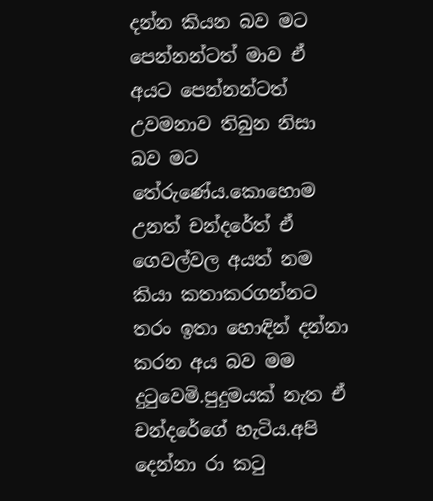දන්න කියන බව මට පෙන්නන්ටත් මාව ඒ අයට පෙන්නන්ටත් උවමනාව තිබුන නිසා බව මට තේරුණේය.කොහොම උනත් චන්දරේත් ඒ ගෙවල්වල අයත් නම කියා කතාකරගන්නට තරං ඉතා හොඳින් දන්නා කරන අය බව මම දුටුවෙමි.පුදුමයක් නැත ඒ චන්දරේගේ හැටිය.අපි දෙන්නා රා කටු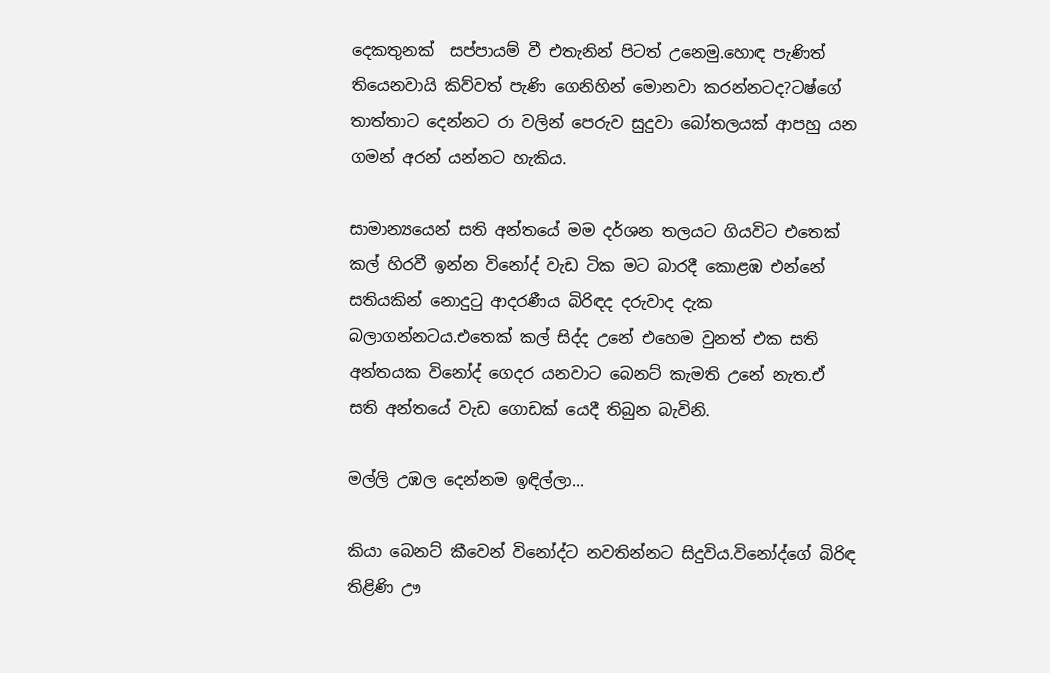දෙකතුනක්  සප්පායම් වී එතැනින් පිටත් උනෙමු.හොඳ පැණිත් තියෙනවායි කිව්වත් පැණි ගෙනිහින් මොනවා කරන්නටද?ටෂ්ගේ තාත්තාට දෙන්නට රා වලින් පෙරුව සුදුවා බෝතලයක් ආපහු යන ගමන් අරන් යන්නට හැකිය.

සාමාන්‍යයෙන් සති අන්තයේ මම දර්ශන තලයට ගියවිට එතෙක් කල් හිරවී ඉන්න විනෝද් වැඩ ටික මට බාරදී කොළඹ එන්නේ සතියකින් නොදුටු ආදරණීය බිරිඳද දරුවාද දැක බලාගන්නටය.එතෙක් කල් සිද්ද උනේ එහෙම වුනත් එක සති අන්තයක විනෝද් ගෙදර යනවාට බෙනට් කැමති උනේ නැත.ඒ සති අන්තයේ වැඩ ගොඩක් යෙදී තිබුන බැවිනි.

මල්ලි උඹල දෙන්නම ඉඳිල්ලා...

කියා බෙනට් කීවෙන් විනෝද්ට නවතින්නට සිදුවිය.විනෝද්ගේ බිරිඳ තිළිණි ඌ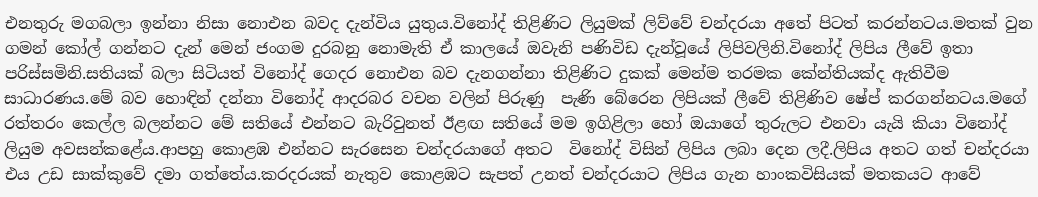එනතුරු මගබලා ඉන්නා නිසා නොඑන බවද දැන්විය යුතුය.විනෝද් තිළිණිට ලියුමක් ලිව්වේ චන්දරයා අතේ පිටත් කරන්නටය.මතක් වුන ගමන් කෝල් ගන්නට දැන් මෙන් ජංගම දුරබනු නොමැති ඒ කාලයේ ඔවැනි පණිවිඩ දැන්වූයේ ලිපිවලිනි.විනෝද් ලිපිය ලීවේ ඉතා පරිස්සමිනි.සතියක් බලා සිටියත් විනෝද් ගෙදර නොඑන බව දැනගන්නා තිළිණිට දුකක් මෙන්ම තරමක කේන්තියක්ද ඇතිවීම සාධාරණය.මේ බව හොඳින් දන්නා විනෝද් ආදරබර වචන වලින් පිරුණු  පැණි බේරෙන ලිපියක් ලීවේ තිළිණිව ෂේප් කරගන්නටය.මගේ රත්තරං කෙල්ල බලන්නට මේ සතියේ එන්නට බැරිවුනත් ඊළඟ සතියේ මම ඉගිළිලා හෝ ඔයාගේ තුරුලට එනවා යැයි කියා විනෝද් ලියුම අවසන්කළේය.ආපහු කොළඹ එන්නට සැරසෙන චන්දරයාගේ අතට  විනෝද් විසින් ලිපිය ලබා දෙන ලදී.ලිපිය අතට ගත් චන්දරයා එය උඩ සාක්කුවේ දමා ගත්තේය.කරදරයක් නැතුව කොළඹට සැපත් උනත් චන්දරයාට ලිපිය ගැන හාංකවිසියක් මතකයට ආවේ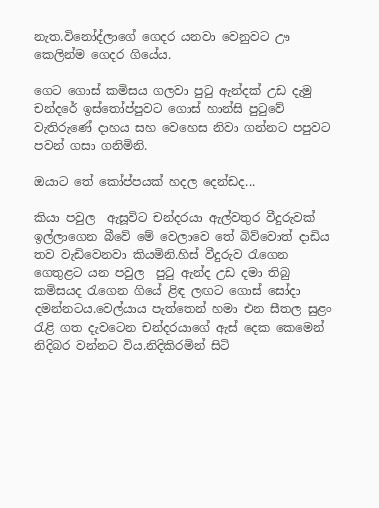නැත.විනෝද්ලාගේ ගෙදර යනවා වෙනුවට ඌ කෙලින්ම ගෙදර ගියේය.

ගෙට ගොස් කමිසය ගලවා පුටු ඇන්දක් උඩ දැමු චන්දරේ ඉස්තෝප්පුවට ගොස් හාන්සි පුටුවේ වැතිරුණේ දාහය සහ වෙහෙස නිවා ගන්නට පපුවට පවන් ගසා ගනිමිනි.

ඔයාට තේ කෝප්පයක් හදල දෙන්ඩද...

කියා පවුල  ඇසූවිට චන්දරයා ඇල්වතුර වීදුරුවක් ඉල්ලාගෙන බීවේ මේ වෙලාවෙ තේ බිව්වොත් දාඩිය තව වැඩිවෙනවා කියමිනි.හිස් වීදුරුව රැගෙන ගෙතුළට යන පවුල  පුටු ඇන්ද උඩ දමා තිබු කමිසයද රැගෙන ගියේ ළිඳ ලඟට ගොස් සෝදා දමන්නටය.වෙල්යාය පැත්තෙන් හමා එන සීතල සුළං රැළි ගත දැවටෙන චන්දරයාගේ ඇස් දෙක කෙමෙන් නිදිබර වන්නට විය.නිදිකිරමින් සිටි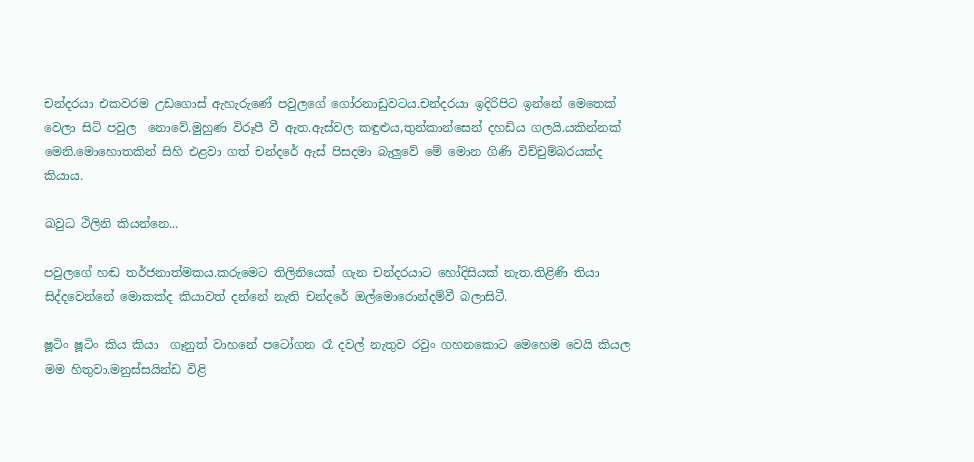චන්දරයා එකවරම උඩගොස් ඇහැරුණේ පවුලගේ ගෝරනාඩුවටය.චන්දරයා ඉදිරිපිට ඉන්නේ මෙතෙක් වෙලා සිටි පවුල  නොවේ.මුහුණ විරූපී වී ඇත.ඇස්වල කඳුළුය,තුන්කාන්සෙන් දහඩිය ගලයි.යකින්නක් මෙනි.මොහොතකින් සිහි එළවා ගත් චන්දරේ ඇස් පිසදමා බැලුවේ මේ මොන ගිණි විච්චුම්බරයක්ද කියාය.

ඛවුධ ථිලිනි කියන්නෙ...

පවුලගේ හඬ තර්ජනාත්මකය.කරුමෙට තිලිනියෙක් ගැන චන්දරයාට හෝදිසියක් නැත.තිළිණි තියා සිද්දවෙන්නේ මොකක්ද කියාවත් දන්නේ නැති චන්දරේ ඔල්මොරොන්දම්වී බලාසිටී.

ෂූටිං ෂූටිං කිය කියා  ගෑනුත් වාහනේ පටෝගන රෑ දවල් නැතුව රවුං ගහනකොට මෙහෙම වෙයි කියල මම හිතුවා.මනුස්සයින්ඩ විළි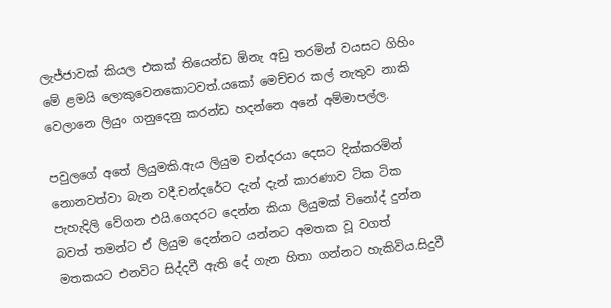ලැජ්ජාවක් කියල එකක් තියෙන්ඩ ඕනැ අඩු තරමින් වයසට ගිහිං මේ ළමයි ලොකුවෙනකොටවත්.යකෝ මෙච්චර කල් නැතුව නාකි වෙලානෙ ලියුං ගනුදෙනු කරන්ඩ හදන්නෙ අනේ අම්මාපල්ල.

පවුලගේ අතේ ලියුමකි.ඇය ලියුම චන්දරයා දෙසට දික්කරමින් නොනවත්වා බැන වදී.චන්දරේට දැන් දැන් කාරණාව ටික ටික පැහැදිලි වේගන එයි.ගෙදරට දෙන්න කියා ලියුමක් විනෝද් දුන්න බවත් තමන්ට ඒ ලියුම දෙන්නට යන්නට අමතක වූ වගත් මතකයට එනවිට සිද්දවී ඇති දේ ගැන හිතා ගන්නට හැකිවිය.සිදුවී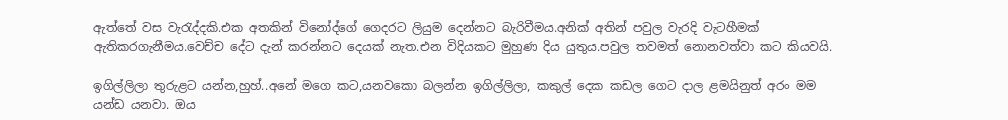ඇත්තේ වස වැරැද්දකි.එක අතකින් විනෝද්ගේ ගෙදරට ලියුම දෙන්නට බැරිවීමය.අනික් අතින් පවුල වැරදි වැටහීමක් ඇතිකරගැනීමය.වෙච්ච දේට දැන් කරන්නට දෙයක් නැත.එන විදියකට මුහුණ දිය යුතුය.පවුල තවමත් නොනවත්වා කට කියවයි.

ඉගිල්ලිලා තුරුළට යන්න,හුහ්..අනේ මගෙ කට,යනවකො බලන්න ඉගිල්ලිලා, කකුල් දෙක කඩල ගෙට දාල ළමයිනුත් අරං මම යන්ඩ යනවා. ඔය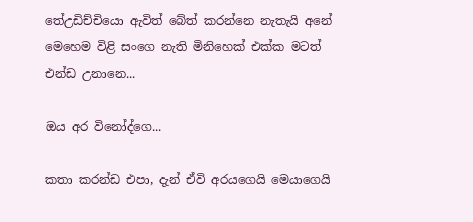තේඋඩිච්චියො ඇවිත් බේත් කරන්නෙ නැතැයි අනේ මෙහෙම විළි සංගෙ නැති මිනිහෙක් එක්ක මටත් එන්ඩ උනානෙ...

ඔය අර විනෝද්ගෙ...

කතා කරන්ඩ එපා, දැන් ඒවි අරයගෙයි මෙයාගෙයි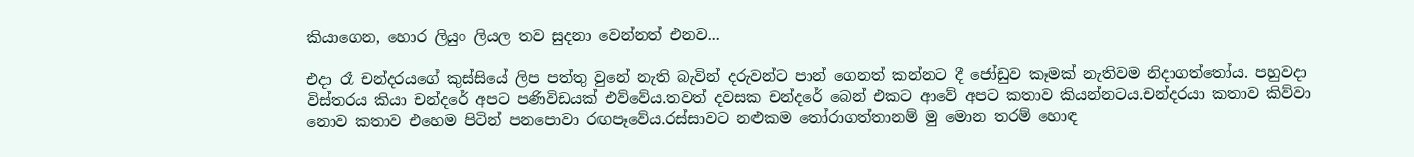කියාගෙන, හොර ලියුං ලියල තව සුදනා වෙන්නත් එනව...

එදා රෑ චන්දරයගේ කුස්සියේ ලිප පත්තු වුනේ නැති බැවින් දරුවන්ට පාන් ගෙනත් කන්නට දී ජෝඩුව කෑමක් නැතිවම නිදාගත්තෝය. පහුවදා විස්තරය කියා චන්දරේ අපට පණිවිඩයක් එව්වේය.තවත් දවසක චන්දරේ බෙන් එකට ආවේ අපට කතාව කියන්නටය.චන්දරයා කතාව කිව්වා නොව කතාව එහෙම පිටින් පනපොවා රඟපෑවේය.රස්සාවට නළුකම තෝරාගත්තානම් මු මොන තරම් හොඳ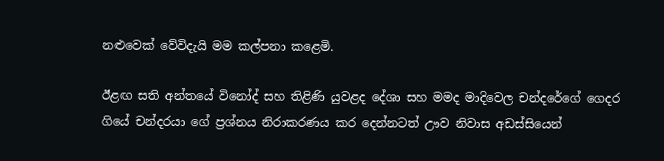නළුවෙක් වේවිදැයි මම කල්පනා කළෙමි.

ඊළඟ සති අන්තයේ විනෝද් සහ තිළිණි යුවළද දේශා සහ මමද මාදිවෙල චන්දරේගේ ගෙදර ගියේ චන්දරයා ගේ ප්‍රශ්නය නිරාකරණය කර දෙන්නටත් ඌව නිවාස අඩස්සියෙන්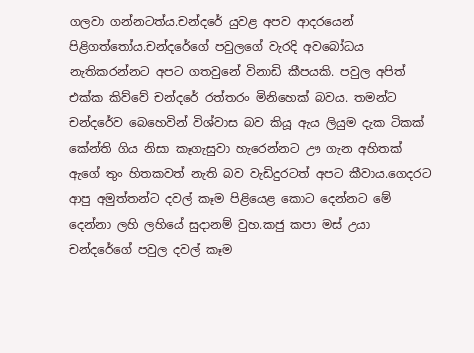ගලවා ගන්නටත්ය.චන්දරේ යුවළ අපව ආදරයෙන් පිළිගත්තෝය.චන්දරේගේ පවුලගේ වැරදි අවබෝධය නැතිකරන්නට අපට ගතවුනේ විනාඩි කීපයකි. පවුල අපිත් එක්ක කිව්වේ චන්දරේ රත්තරං මිනිහෙක් බවය. තමන්ට චන්දරේව බෙහෙවින් විශ්වාස බව කියූ ඇය ලියුම දැක ටිකක් කේන්ති ගිය නිසා කෑගැසුවා හැරෙන්නට ඌ ගැන අහිතක් ඇගේ තුං හිතකවත් නැති බව වැඩිදුරටත් අපට කීවාය.ගෙදරට ආපු අමුත්තන්ට දවල් කෑම පිළියෙළ කොට දෙන්නට මේ දෙන්නා ලහි ලහියේ සුදානම් වුහ.කජු කපා මස් උයා චන්දරේගේ පවුල දවල් කෑම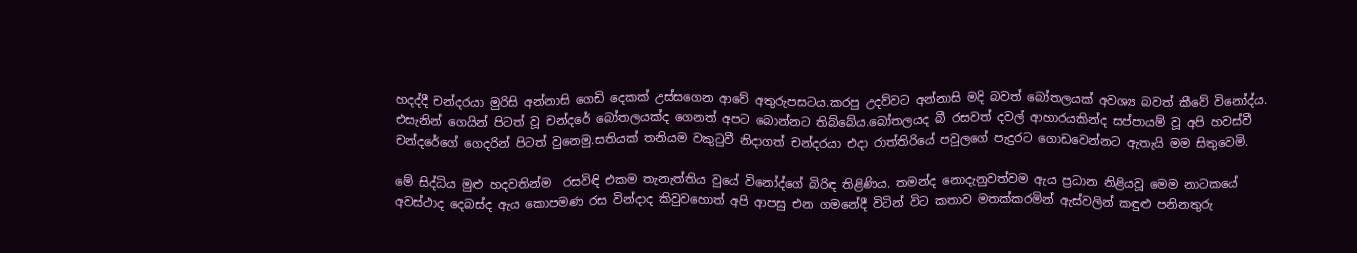හදද්දී චන්දරයා මුරිසි අන්නාසි ගෙඩි දෙකක් උස්සගෙන ආවේ අතුරුපසටය.කරපු උදව්වට අන්නාසි මදි බවත් බෝතලයක් අවශ්‍ය බවත් කීවේ විනෝද්ය. එසැනින් ගෙයින් පිටත් වූ චන්දරේ බෝතලයක්ද ගෙනත් අපට බොන්නට තිබ්බේය.බෝතලයද බී රසවත් දවල් ආහාරයකින්ද සප්පායම් වූ අපි හවස්වී චන්දරේගේ ගෙදරින් පිටත් වුනෙමු.සතියක් තනියම වකුටුවී නිදාගත් චන්දරයා එදා රාත්තිරියේ පවුලගේ පැදුරට ගොඩවෙන්නට ඇතැයි මම සිතුවෙමි.

මේ සිද්ධිය මුළු හදවතින්ම  රසවිඳි එකම තැනැත්තිය වුයේ විනෝද්ගේ බිරිඳ තිළිණිය. තමන්ද නොදැනුවත්වම ඇය ප්‍රධාන නිළියවූ මෙම නාටකයේ අවස්ථාද දෙබස්ද ඇය කොපමණ රස වින්දාද කිවුවහොත් අපි ආපසු එන ගමනේදී විටින් විට කතාව මතක්කරමින් ඇස්වලින් කඳුළු පනිනතුරු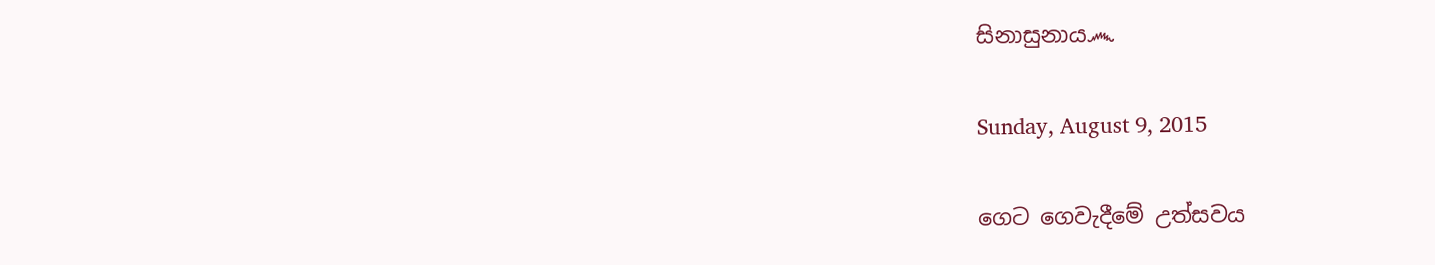සිනාසුනාය෴

Sunday, August 9, 2015

ගෙට ගෙවැදීමේ උත්සවය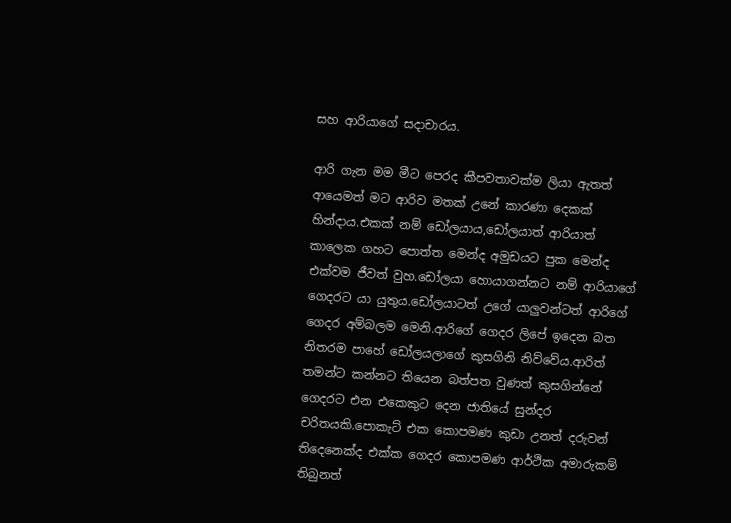සහ ආරියාගේ සදාචාරය.

ආරි ගැන මම මීට පෙරද කීපවතාවක්ම ලියා ඇතත් ආයෙමත් මට ආරිව මතක් උනේ කාරණා දෙකක් හින්දාය.එකක් නම් ඩෝලයාය,ඩෝලයාත් ආරියාත් කාලෙක ගහට පොත්ත මෙන්ද අමුඩයට පුක මෙන්ද එක්වම ජීවත් වුහ.ඩෝලයා හොයාගන්නට නම් ආරියාගේ ගෙදරට යා යුතුය.ඩෝලයාටත් උගේ යාලුවන්ටත් ආරිගේ ගෙදර අම්බලම මෙනි.ආරිගේ ගෙදර ලිපේ ඉදෙන බත නිතරම පාහේ ඩෝලයලාගේ කුසගිනි නිව්වේය.ආරිත් තමන්ට කන්නට තියෙන බත්පත වුණත් කුසගින්නේ ගෙදරට එන එකෙකුට දෙන ජාතියේ සුන්දර චරිතයකි.පොකැට් එක කොපමණ කුඩා උනත් දරුවන් තිදෙනෙක්ද එක්ක ගෙදර කොපමණ ආර්ථික අමාරුකම් තිබුනත්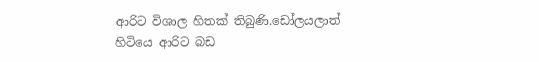ආරිට විශාල හිතක් තිබුණි.ඩෝලයලාත් හිටියෙ ආරිට බඩ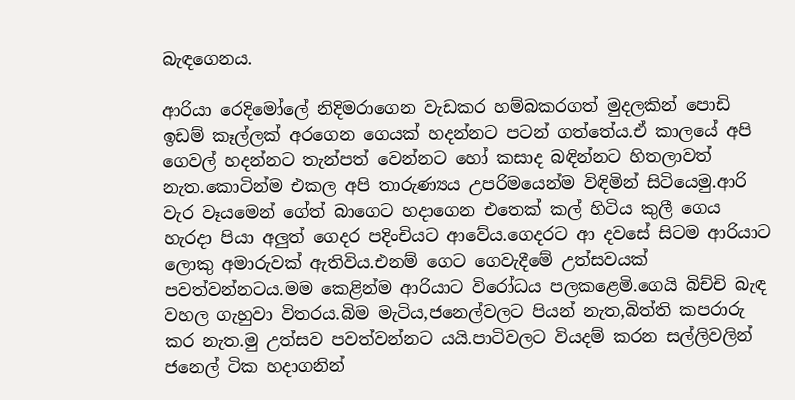බැඳගෙනය.

ආරියා රෙදිමෝලේ නිදිමරාගෙන වැඩකර හම්බකරගත් මුදලකින් පොඩි ඉඩම් කෑල්ලක් අරගෙන ගෙයක් හදන්නට පටන් ගත්තේය.ඒ කාලයේ අපි ගෙවල් හදන්නට තැන්පත් වෙන්නට හෝ කසාද බඳින්නට හිතලාවත් නැත.කොටින්ම එකල අපි තාරුණ්‍යය උපරිමයෙන්ම විඳිමින් සිටියෙමු.ආරි වැර වෑයමෙන් ගේත් බාගෙට හදාගෙන එතෙක් කල් හිටිය කුලී ගෙය හැරදා පියා අලුත් ගෙදර පදිංචියට ආවේය.ගෙදරට ආ දවසේ සිටම ආරියාට ලොකු අමාරුවක් ඇතිවිය.එනම් ගෙට ගෙවැදීමේ උත්සවයක් පවත්වන්නටය.මම කෙළින්ම ආරියාට විරෝධය පලකළෙමි.ගෙයි බිච්චි බැඳ වහල ගැහුවා විතරය.බිම මැටිය,ජනෙල්වලට පියන් නැත,බිත්ති කපරාරු කර නැත.මු උත්සව පවත්වන්නට යයි.පාටිවලට වියදම් කරන සල්ලිවලින් ජනෙල් ටික හදාගනින්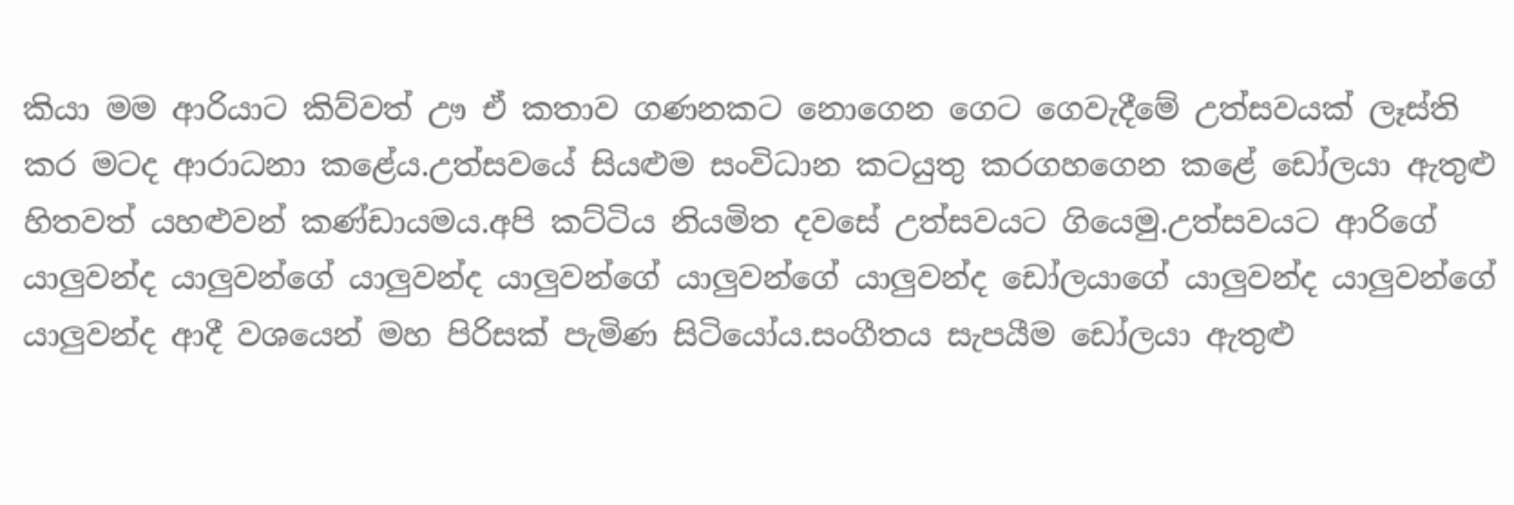කියා මම ආරියාට කිව්වත් ඌ ඒ කතාව ගණනකට නොගෙන ගෙට ගෙවැදීමේ උත්සවයක් ලෑස්ති කර මටද ආරාධනා කළේය.උත්සවයේ සියළුම සංවිධාන කටයුතු කරගහගෙන කළේ ඩෝලයා ඇතුළු හිතවත් යහළුවන් කණ්ඩායමය.අපි කට්ටිය නියමිත දවසේ උත්සවයට ගියෙමු.උත්සවයට ආරිගේ යාලුවන්ද යාලුවන්ගේ යාලුවන්ද යාලුවන්ගේ යාලුවන්ගේ යාලුවන්ද ඩෝලයාගේ යාලුවන්ද යාලුවන්ගේ යාලුවන්ද ආදී වශයෙන් මහ පිරිසක් පැමිණ සිටියෝය.සංගීතය සැපයීම ඩෝලයා ඇතුළු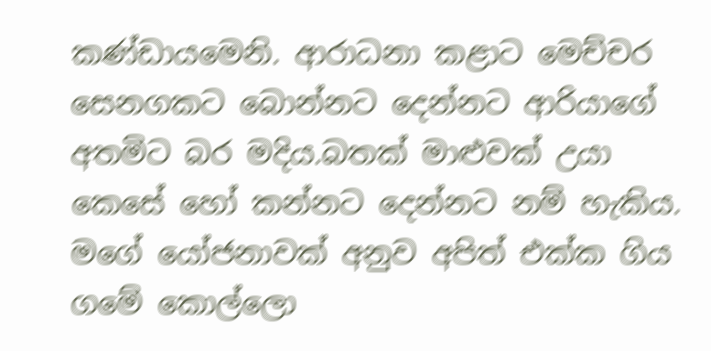කණ්ඩායමෙනි. ආරාධනා කළාට මෙච්චර සෙනගකට බොන්නට දෙන්නට ආරියාගේ අතමිට බර මදිය.බතක් මාළුවක් උයා කෙසේ හෝ කන්නට දෙන්නට නම් හැකිය. මගේ යෝජනාවක් අනුව අපිත් එක්ක ගිය ගමේ කොල්ලො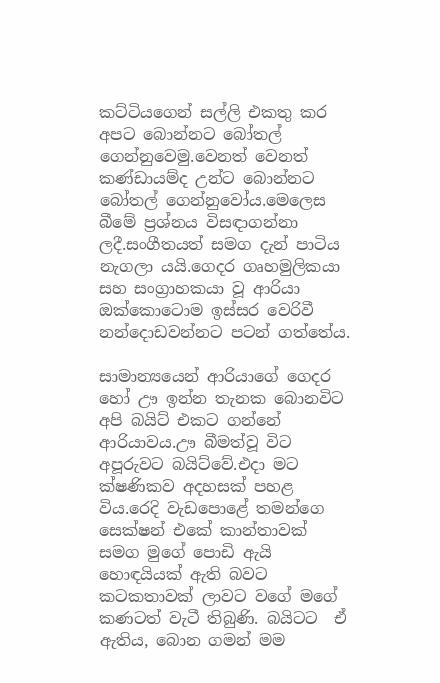කට්ටියගෙන් සල්ලි එකතු කර අපට බොන්නට බෝතල් ගෙන්නුවෙමු.වෙනත් වෙනත් කණ්ඩායම්ද උන්ට බොන්නට බෝතල් ගෙන්නුවෝය.මෙලෙස බීමේ ප්‍රශ්නය විසඳාගන්නා ලදී.සංගීතයත් සමග දැන් පාටිය නැගලා යයි.ගෙදර ගෘහමුලිකයා සහ සංග්‍රාහකයා වූ ආරියා ඔක්කොටොම ඉස්සර වෙරිවී නන්දොඩවන්නට පටන් ගත්තේය.

සාමාන්‍යයෙන් ආරියාගේ ගෙදර හෝ ඌ ඉන්න තැනක බොනවිට අපි බයිට් එකට ගන්නේ ආරියාවය.ඌ බීමත්වූ විට අපූරුවට බයිට්වේ.එදා මට ක්ෂණිකව අදහසක් පහළ විය.රෙදි වැඩපොළේ තමන්ගෙ සෙක්ෂන් එකේ කාන්තාවක් සමග මුගේ පොඩි ඇයි හොඳයියක් ඇති බවට කටකතාවක් ලාවට වගේ මගේ කණටත් වැටී තිබුණි. බයිටට  ඒ ඇතිය, බොන ගමන් මම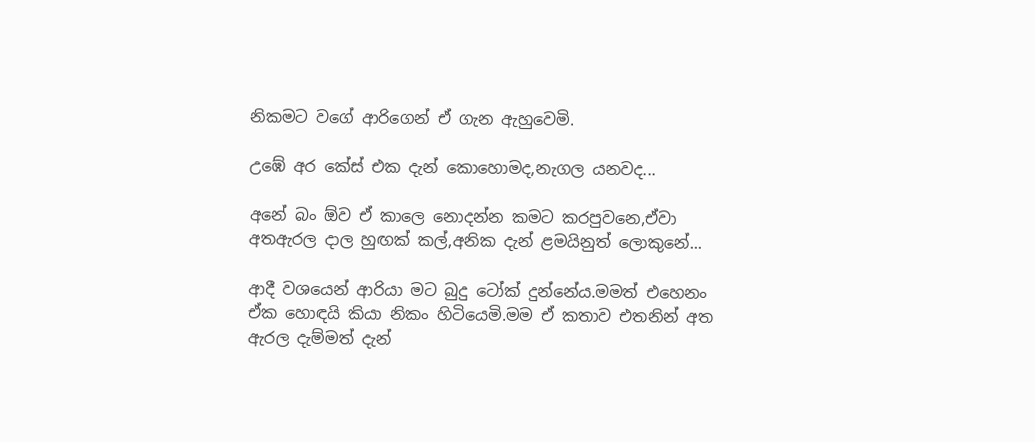නිකමට වගේ ආරිගෙන් ඒ ගැන ඇහුවෙමි.

උඹේ අර කේස් එක දැන් කොහොමද,නැගල යනවද...

අනේ බං ඕව ඒ කාලෙ නොදන්න කමට කරපුවනෙ,ඒවා අතඇරල දාල හුඟක් කල්,අනික දැන් ළමයිනුත් ලොකුනේ...

ආදී වශයෙන් ආරියා මට බුදු ටෝක් දුන්නේය.මමත් එහෙනං ඒක හොඳයි කියා නිකං හිටියෙමි.මම ඒ කතාව එතනින් අත ඇරල දැම්මත් දැන්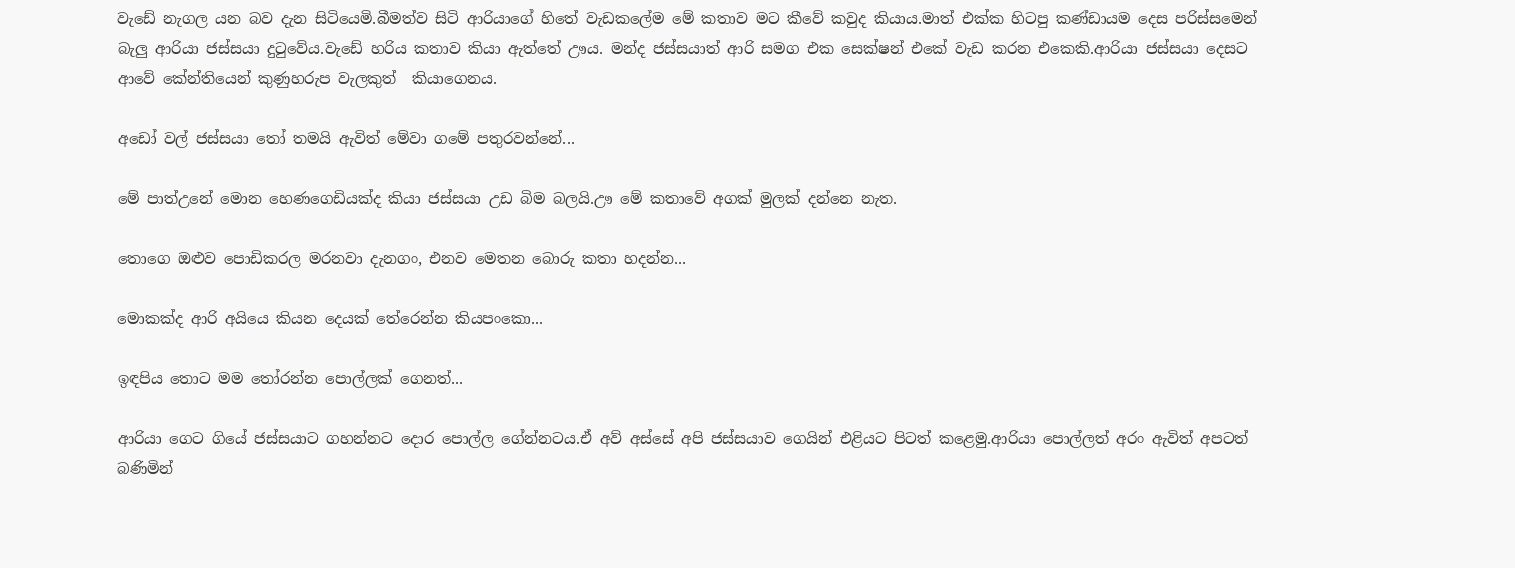වැඩේ නැගල යන බව දැන සිටියෙමි.බීමත්ව සිටි ආරියාගේ හිතේ වැඩකලේම මේ කතාව මට කීවේ කවුද කියාය.මාත් එක්ක හිටපු කණ්ඩායම දෙස පරිස්සමෙන් බැලු ආරියා ජස්සයා දුටුවේය.වැඩේ හරිය කතාව කියා ඇත්තේ ඌය. මන්ද ජස්සයාත් ආරි සමග එක සෙක්ෂන් එකේ වැඩ කරන එකෙකි.ආරියා ජස්සයා දෙසට ආවේ කේන්තියෙන් කුණුහරුප වැලකුත්  කියාගෙනය.

අඩෝ වල් ජස්සයා තෝ තමයි ඇවිත් මේවා ගමේ පතුරවන්නේ...

මේ පාත්උනේ මොන හෙණගෙඩියක්ද කියා ජස්සයා උඩ බිම බලයි.ඌ මේ කතාවේ අගක් මුලක් දන්නෙ නැත.

තොගෙ ඔළුව පොඩිකරල මරනවා දැනගං, එනව මෙතන බොරු කතා හදන්න...

මොකක්ද ආරි අයියෙ කියන දෙයක් තේරෙන්න කියපංකො...

ඉඳපිය තොට මම තෝරන්න පොල්ලක් ගෙනත්...

ආරියා ගෙට ගියේ ජස්සයාට ගහන්නට දොර පොල්ල ගේන්නටය.ඒ අව් අස්සේ අපි ජස්සයාව ගෙයින් එළියට පිටත් කළෙමු.ආරියා පොල්ලත් අරං ඇවිත් අපටත් බණිමින්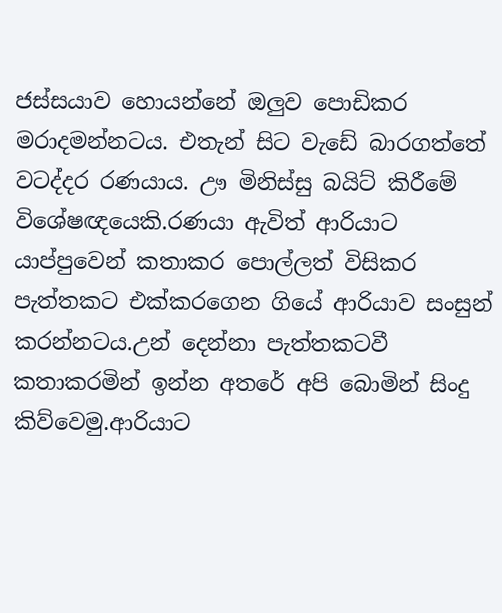ජස්සයාව හොයන්නේ ඔලුව පොඩිකර මරාදමන්නටය. එතැන් සිට වැඩේ බාරගත්තේ වටද්දර රණයාය. ඌ මිනිස්සු බයිට් කිරීමේ විශේෂඥයෙකි.රණයා ඇවිත් ආරියාට යාප්පුවෙන් කතාකර පොල්ලත් විසිකර පැත්තකට එක්කරගෙන ගියේ ආරියාව සංසුන් කරන්නටය.උන් දෙන්නා පැත්තකටවී කතාකරමින් ඉන්න අතරේ අපි බොමින් සිංදු කිව්වෙමු.ආරියාට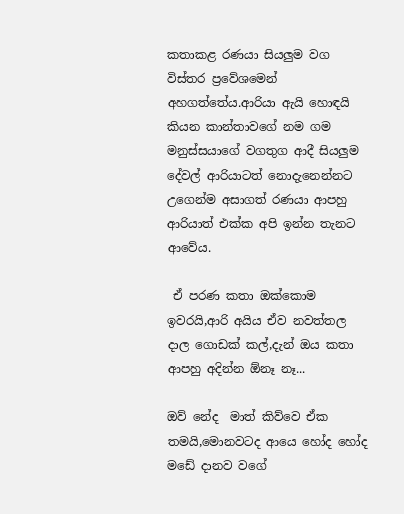කතාකළ රණයා සියලුම වග විස්තර ප්‍රවේශමෙන් අහගත්තේය.ආරියා ඇයි හොඳයි කියන කාන්තාවගේ නම ගම මනුස්සයාගේ වගතුග ආදී සියලුම දේවල් ආරියාටත් නොදැනෙන්නට උගෙන්ම අසාගත් රණයා ආපහු ආරියාත් එක්ක අපි ඉන්න තැනට ආවේය.

 ඒ පරණ කතා ඔක්කොම ඉවරයි,ආරි අයිය ඒව නවත්තල දාල ගොඩක් කල්,දැන් ඔය කතා ආපහු අදින්න ඕනෑ නෑ...

ඔව් නේද  මාත් කිව්වෙ ඒක තමයි,මොනවටද ආයෙ හෝද හෝද මඩේ දානව වගේ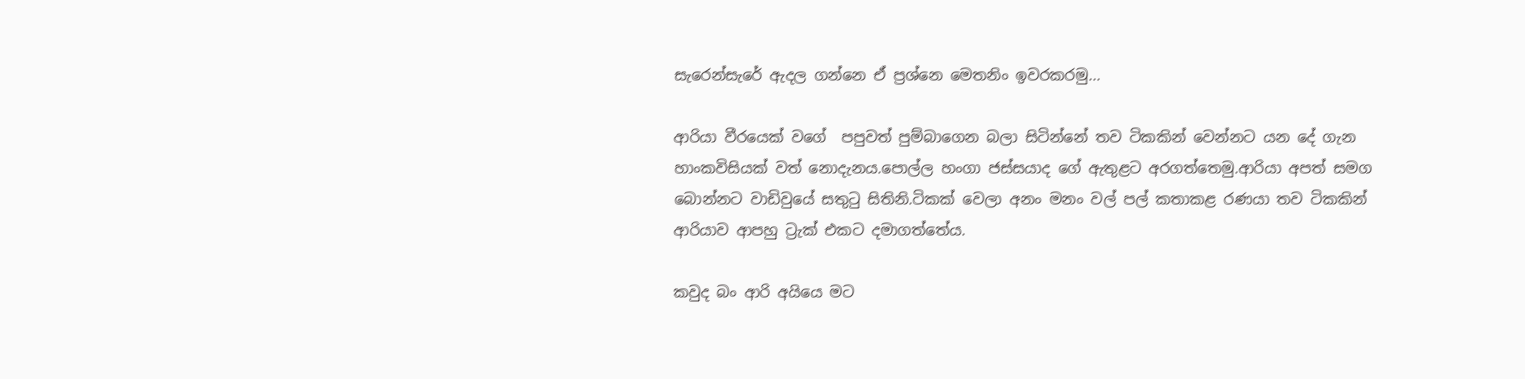සැරෙන්සැරේ ඇදල ගන්නෙ ඒ ප්‍රශ්නෙ මෙතනිං ඉවරකරමු...

ආරියා වීරයෙක් වගේ  පපුවත් පුම්බාගෙන බලා සිටින්නේ තව ටිකකින් වෙන්නට යන දේ ගැන හාංකවිසියක් වත් නොදැනය.පොල්ල හංගා ජස්සයාද ගේ ඇතුළට අරගත්තෙමු.ආරියා අපත් සමග බොන්නට වාඩිවුයේ සතුටු සිතිනි.ටිකක් වෙලා අනං මනං වල් පල් කතාකළ රණයා තව ටිකකින් ආරියාව ආපහු ට්‍රැක් එකට දමාගත්තේය.

කවුද බං ආරි අයියෙ මට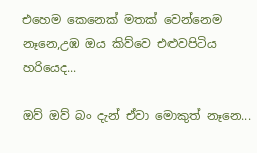එහෙම කෙනෙක් මතක් වෙන්නෙම නෑනෙ,උඹ ඔය කිව්වෙ එළුවපිටිය හරියෙද...

ඔව් ඔව් බං දැන් ඒවා මොකුත් නෑනෙ...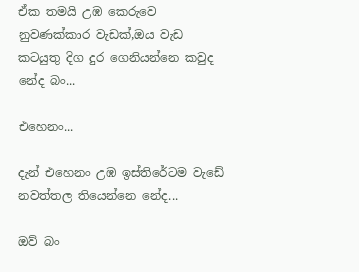ඒක තමයි උඹ කෙරුවෙ  නුවණක්කාර වැඩක්,ඔය වැඩ කටයුතු දිග දුර ගෙනියන්නෙ කවුද නේද බං...

එහෙනං...

දැන් එහෙනං උඹ ඉස්තිරේටම වැඩේ නවත්තල තියෙන්නෙ නේද...

ඔව් බං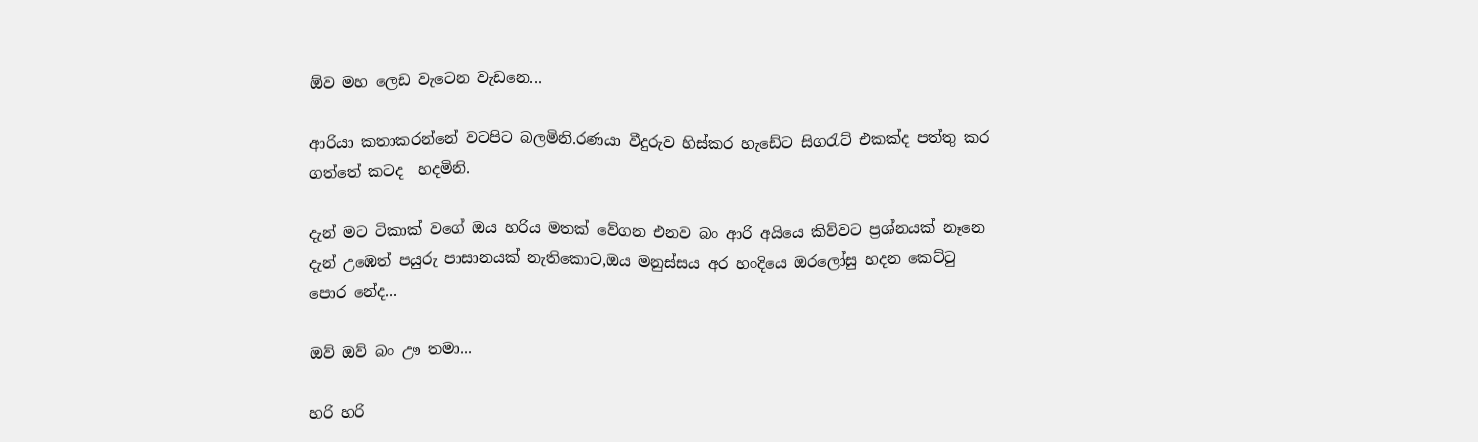ඕව මහ ලෙඩ වැටෙන වැඩනෙ...

ආරියා කතාකරන්නේ වටපිට බලමිනි.රණයා වීදුරුව හිස්කර හැඩේට සිගරැට් එකක්ද පත්තු කර ගත්තේ කටද  හදමිනි.

දැන් මට ටිකාක් වගේ ඔය හරිය මතක් වේගන එනව බං ආරි අයියෙ කිව්වට ප්‍රශ්නයක් නෑනෙ දැන් උඹෙත් පයුරු පාසානයක් නැතිකොට,ඔය මනුස්සය අර හංදියෙ ඔරලෝසු හදන කෙට්ටු පොර නේද...

ඔව් ඔව් බං ඌ තමා...

හරි හරි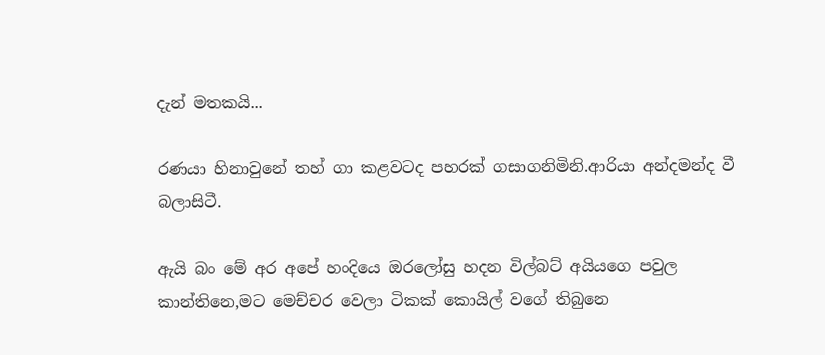දැන් මතකයි...

රණයා හිනාවුනේ තහ් ගා කළවටද පහරක් ගසාගනිමිනි.ආරියා අන්දමන්ද වී බලාසිටී.

ඇයි බං මේ අර අපේ හංදියෙ ඔරලෝසු හදන විල්බට් අයියගෙ පවුල කාන්තිනෙ,මට මෙච්චර වෙලා ටිකක් කොයිල් වගේ තිබුනෙ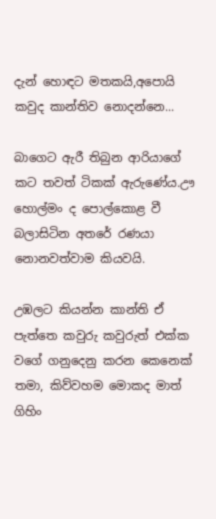දැන් හොඳට මතකයි,අපොයි කවුද කාන්තිව නොදන්නෙ...

බාගෙට ඇරී තිබුන ආරියාගේ කට තවත් ටිකක් ඇරුණේය.ඌ හොල්මං ද පොල්කොළ වී  බලාසිටින අතරේ රණයා නොනවත්වාම කියවයි.

උඹලට කියන්න කාන්ති ඒ පැත්තෙ කවුරු කවුරුත් එක්ක වගේ ගනුදෙනු කරන කෙනෙක් තමා, කිව්වහම මොකද මාත් ගිහිං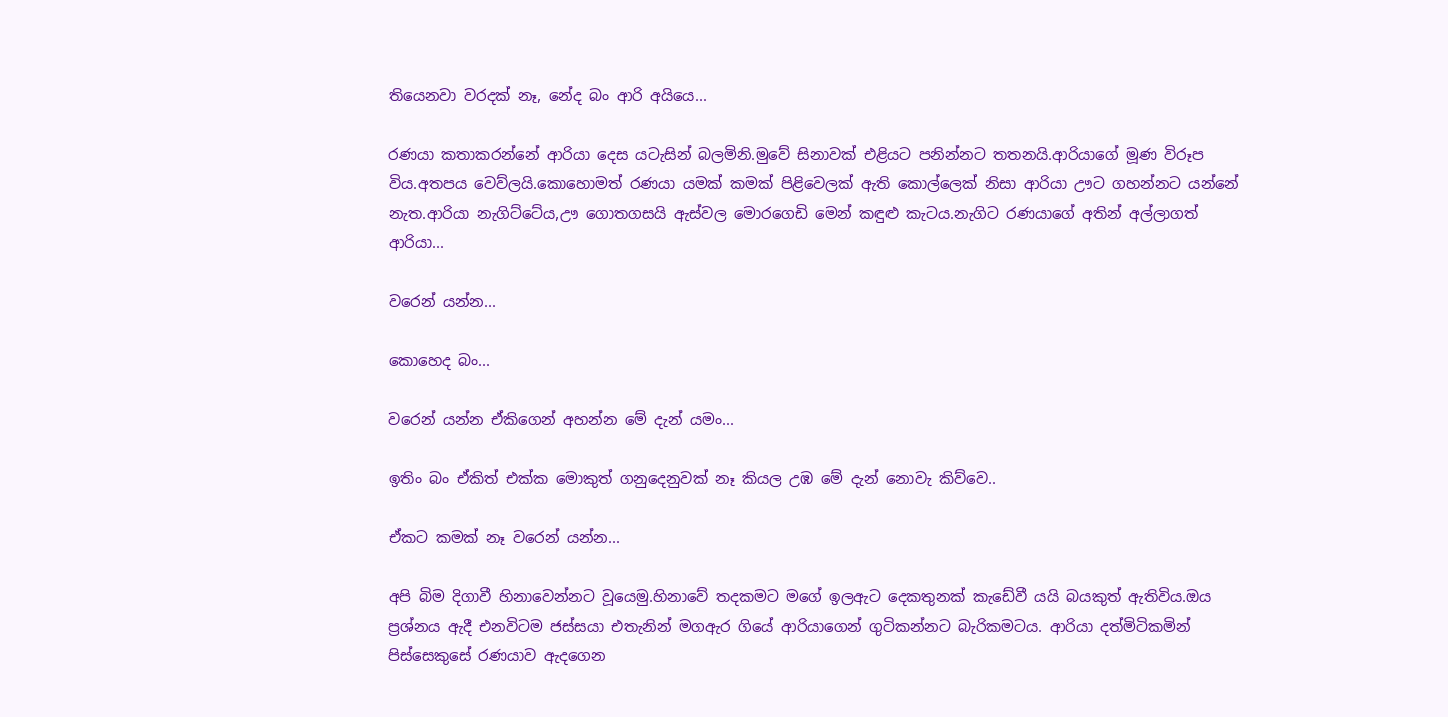තියෙනවා වරදක් නෑ, නේද බං ආරි අයියෙ...

රණයා කතාකරන්නේ ආරියා දෙස යටැසින් බලමිනි.මුවේ සිනාවක් එළියට පනින්නට තතනයි.ආරියාගේ මූණ විරූප විය.අතපය වෙව්ලයි.කොහොමත් රණයා යමක් කමක් පිළිවෙලක් ඇති කොල්ලෙක් නිසා ආරියා ඌට ගහන්නට යන්නේ නැත.ආරියා නැගිට්ටේය,ඌ ගොතගසයි ඇස්වල මොරගෙඩි මෙන් කඳුළු කැටය.නැගිට රණයාගේ අතින් අල්ලාගත් ආරියා...

වරෙන් යන්න...

කොහෙද බං...

වරෙන් යන්න ඒකිගෙන් අහන්න මේ දැන් යමං...

ඉතිං බං ඒකිත් එක්ක මොකුත් ගනුදෙනුවක් නෑ කියල උඹ මේ දැන් නොවැ කිව්වෙ..

ඒකට කමක් නෑ වරෙන් යන්න...

අපි බිම දිගාවී හිනාවෙන්නට වූයෙමු.හිනාවේ තදකමට මගේ ඉලඇට දෙකතුනක් කැඩේවී යයි බයකුත් ඇතිවිය.ඔය ප්‍රශ්නය ඇදී එනවිටම ජස්සයා එතැනින් මගඇර ගියේ ආරියාගෙන් ගුටිකන්නට බැරිකමටය. ආරියා දත්මිටිකමින් පිස්සෙකුසේ රණයාව ඇදගෙන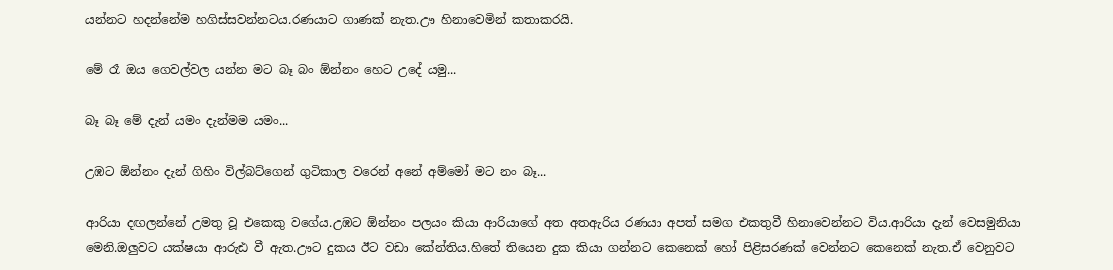යන්නට හදන්නේම හගිස්සවන්නටය.රණයාට ගාණක් නැත.ඌ හිනාවෙමින් කතාකරයි.

මේ රෑ ඔය ගෙවල්වල යන්න මට බෑ බං ඕන්නං හෙට උදේ යමු...

බෑ බෑ මේ දැන් යමං දැන්මම යමං...

උඹට ඕන්නං දැන් ගිහිං විල්බට්ගෙන් ගුටිකාල වරෙන් අනේ අම්මෝ මට නං බෑ...

ආරියා දඟලන්නේ උමතු වූ එකෙකු වගේය.උඹට ඕන්නං පලයං කියා ආරියාගේ අත අතඇරිය රණයා අපත් සමග එකතුවී හිනාවෙන්නට විය.ආරියා දැන් වෙසමුනියා මෙනි.ඔලුවට යක්ෂයා ආරුඪ වී ඇත.ඌට දුකය ඊට වඩා කේන්තිය.හිතේ තියෙන දුක කියා ගන්නට කෙනෙක් හෝ පිළිසරණක් වෙන්නට කෙනෙක් නැත.ඒ වෙනුවට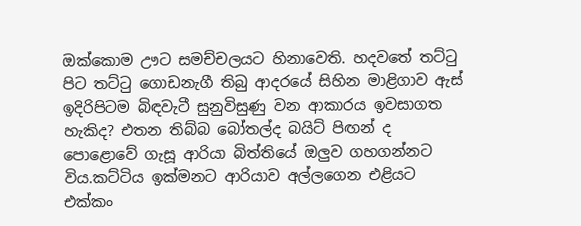ඔක්කොම ඌට සමච්චලයට හිනාවෙති. හදවතේ තට්ටු පිට තට්ටු ගොඩනැගී තිබු ආදරයේ සිහින මාළිගාව ඇස් ඉදිරිපිටම බිඳවැටී සුනුවිසුණු වන ආකාරය ඉවසාගත හැකිද? එතන තිබ්බ බෝතල්ද බයිට් පිඟන් ද පොළොවේ ගැසූ ආරියා බිත්තියේ ඔලුව ගහගන්නට විය.කට්ටිය ඉක්මනට ආරියාව අල්ලගෙන එළියට එක්කං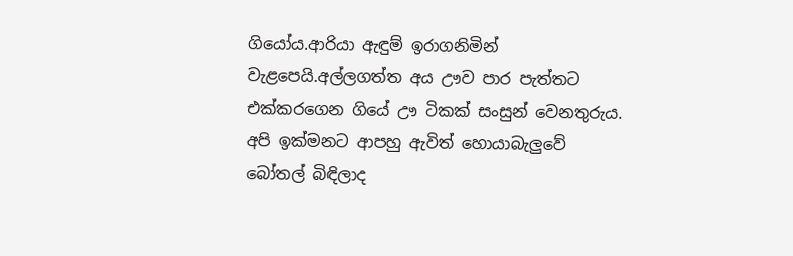ගියෝය.ආරියා ඇඳුම් ඉරාගනිමින් වැළපෙයි.අල්ලගත්ත අය ඌව පාර පැත්තට එක්කරගෙන ගියේ ඌ ටිකක් සංසුන් වෙනතුරුය. අපි ඉක්මනට ආපහු ඇවිත් හොයාබැලුවේ බෝතල් බිඳිලාද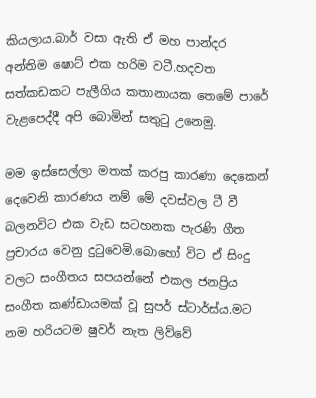කියලාය.බාර් වසා ඇති ඒ මහ පාන්දර අන්තිම ෂොට් එක හරිම වටී.හදවත සත්කඩකට පැලීගිය කතානායක තෙමේ පාරේ වැළපෙද්දී අපි බොමින් සතුටු උනෙමු.

මම ඉස්සෙල්ලා මතක් කරපු කාරණා දෙකෙන් දෙවෙනි කාරණය නම් මේ දවස්වල ටී වී බලනවිට එක වැඩ සටහනක පැරණි ගීත ප්‍රචාරය වෙනු දුටුවෙමි.බොහෝ විට ඒ සිංදු වලට සංගීතය සපයන්නේ එකල ජනප්‍රිය සංගීත කණ්ඩායමක් වූ සුපර් ස්ටාර්ස්ය.මට නම හරියටම ෂුවර් නැත ලිව්වේ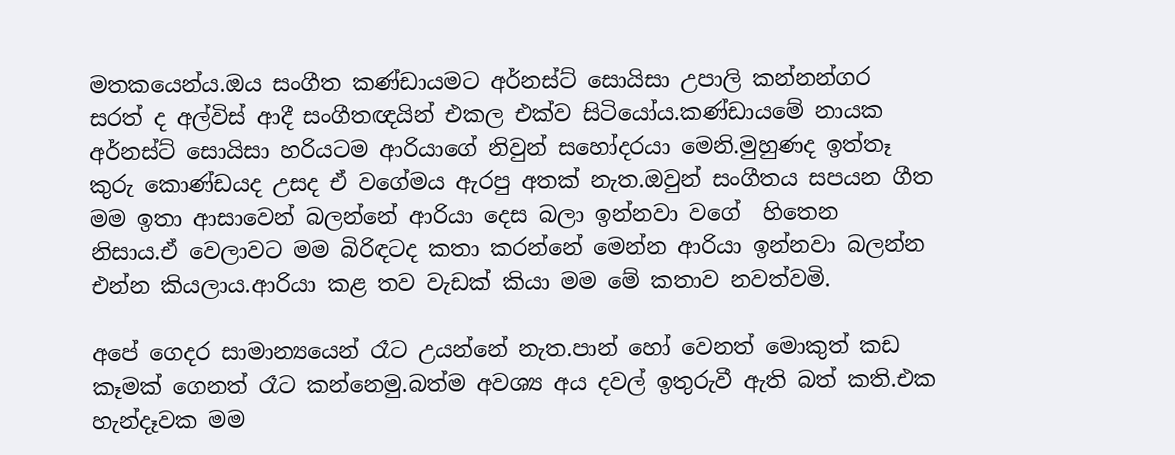මතකයෙන්ය.ඔය සංගීත කණ්ඩායමට අර්නස්ට් සොයිසා උපාලි කන්නන්ගර සරත් ද අල්විස් ආදී සංගීතඥයින් එකල එක්ව සිටියෝය.කණ්ඩායමේ නායක අර්නස්ට් සොයිසා හරියටම ආරියාගේ නිවුන් සහෝදරයා මෙනි.මුහුණද ඉත්තෑ කුරු කොණ්ඩයද උසද ඒ වගේමය ඇරපු අතක් නැත.ඔවුන් සංගීතය සපයන ගීත මම ඉතා ආසාවෙන් බලන්නේ ආරියා දෙස බලා ඉන්නවා වගේ  හිතෙන නිසාය.ඒ වෙලාවට මම බිරිඳටද කතා කරන්නේ මෙන්න ආරියා ඉන්නවා බලන්න එන්න කියලාය.ආරියා කළ තව වැඩක් කියා මම මේ කතාව නවත්වමි.

අපේ ගෙදර සාමාන්‍යයෙන් රෑට උයන්නේ නැත.පාන් හෝ වෙනත් මොකුත් කඩ කෑමක් ගෙනත් රෑට කන්නෙමු.බත්ම අවශ්‍ය අය දවල් ඉතුරුවී ඇති බත් කති.එක හැන්දෑවක මම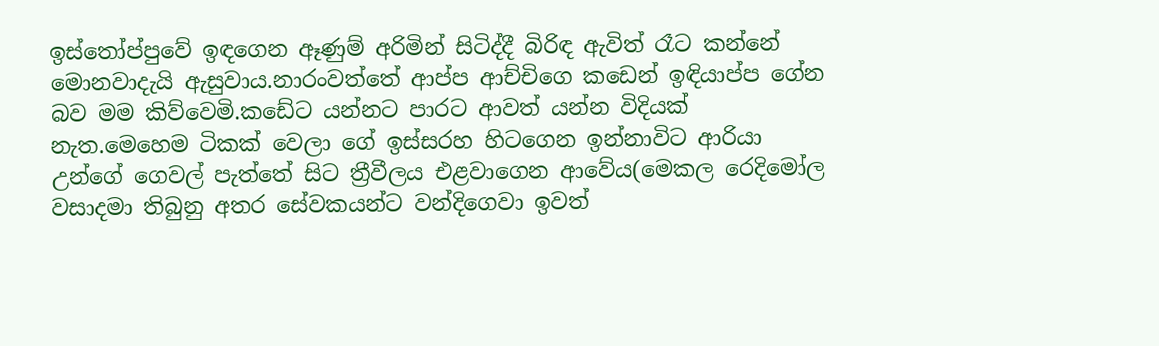ඉස්තෝප්පුවේ ඉඳගෙන ඈණුම් අරිමින් සිටිද්දී බිරිඳ ඇවිත් රෑට කන්නේ මොනවාදැයි ඇසුවාය.නාරංවත්තේ ආප්ප ආච්චිගෙ කඩෙන් ඉඳියාප්ප ගේන බව මම කිව්වෙමි.කඩේට යන්නට පාරට ආවත් යන්න විදියක් නැත.මෙහෙම ටිකක් වෙලා ගේ ඉස්සරහ හිටගෙන ඉන්නාවිට ආරියා උන්ගේ ගෙවල් පැත්තේ සිට ත්‍රීවීලය එළවාගෙන ආවේය(මෙකල රෙදිමෝල වසාදමා තිබුනු අතර සේවකයන්ට වන්දිගෙවා ඉවත්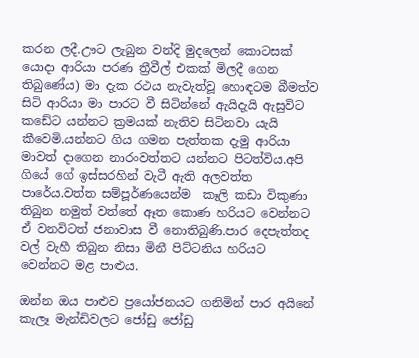කරන ලදී.ඌට ලැබුන වන්දි මුදලෙන් කොටසක් යොදා ආරියා පරණ ත්‍රීවීල් එකක් මිලදී ගෙන තිබුණේය) මා දැක රථය නැවැත්වූ හොඳටම බීමත්ව සිටි ආරියා මා පාරට වී සිටින්නේ ඇයිදැයි ඇසුවිට කඩේට යන්නට ක්‍රමයක් නැතිව සිටිනවා යැයි කීවෙමි.යන්නට ගිය ගමන පැත්තක දැමු ආරියා මාවත් දාගෙන නාරංවත්තට යන්නට පිටත්විය.අපි ගියේ ගේ ඉස්සරහින් වැටී ඇති අලවත්ත පාරේය.වත්ත සම්පූර්ණයෙන්ම  කෑලි කඩා විකුණා තිබුන නමුත් වත්තේ ඈත කොණ හරියට වෙන්නට  ඒ වනවිටත් ජනාවාස වී නොතිබුණි.පාර දෙපැත්තද වල් වැහී තිබුන නිසා මිනී පිට්ටනිය හරියට වෙන්නට මළ පාළුය.

ඔන්න ඔය පාළුව ප්‍රයෝජනයට ගනිමින් පාර අයිනේ කැලෑ මැන්ඩිවලට ජෝඩු ජෝඩු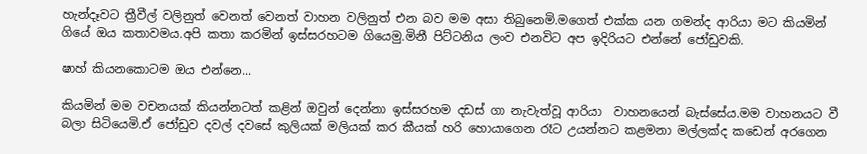හැන්දෑවට ත්‍රීවීල් වලිනුත් වෙනත් වෙනත් වාහන වලිනුත් එන බව මම අසා තිබුනෙමි.මගෙත් එක්ක යන ගමන්ද ආරියා මට කියමින් ගියේ ඔය කතාවමය.අපි කතා කරමින් ඉස්සරහටම ගියෙමු.මිනී පිට්ටනිය ලංව එනවිට අප ඉදිරියට එන්නේ ජෝඩුවකි.

ෂාහ් කියනකොටම ඔය එන්නෙ...

කියමින් මම වචනයක් කියන්නටත් කළින් ඔවුන් දෙන්නා ඉස්සරහම දඩස් ගා නැවැත්වූ ආරියා  වාහනයෙන් බැස්සේය.මම වාහනයට වී බලා සිටියෙමි.ඒ ජෝඩුව දවල් දවසේ කුලියක් මලියක් කර කීයක් හරි හොයාගෙන රෑට උයන්නට කළමනා මල්ලක්ද කඩෙන් අරගෙන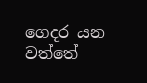ගෙදර යන වත්තේ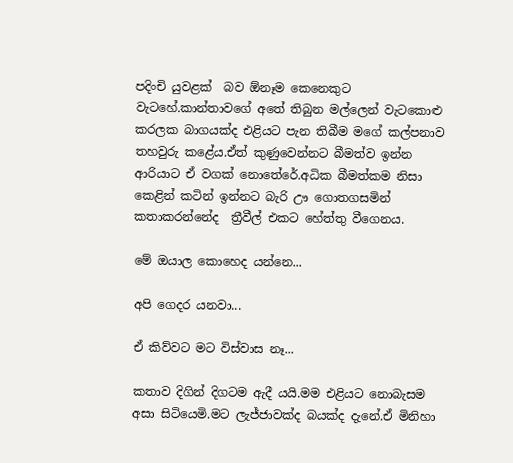පදිංචි යුවළක්  බව ඕනෑම කෙනෙකුට වැටහේ.කාන්තාවගේ අතේ තිබුන මල්ලෙන් වැටකොළු කරලක බාගයක්ද එළියට පැන තිබීම මගේ කල්පනාව තහවුරු කළේය.ඒත් කුණුවෙන්නට බීමත්ව ඉන්න ආරියාට ඒ වගක් නොතේරේ.අධික බීමත්කම නිසා කෙළින් කටින් ඉන්නට බැරි ඌ ගොතගසමින් කතාකරන්නේද  ත්‍රීවීල් එකට හේත්තු වීගෙනය.

මේ ඔයාල කොහෙද යන්නෙ...

අපි ගෙදර යනවා...

ඒ කිව්වට මට විස්වාස නෑ...

කතාව දිගින් දිගටම ඇදී යයි.මම එළියට නොබැසම අසා සිටියෙමි.මට ලැජ්ජාවක්ද බයක්ද දැනේ.ඒ මිනිහා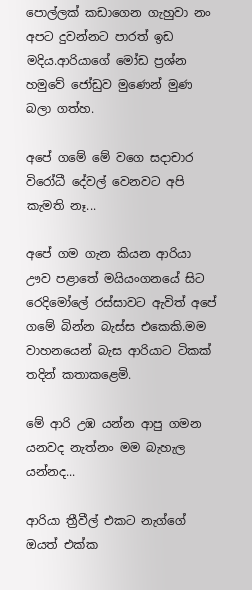පොල්ලක් කඩාගෙන ගැහුවා නං අපට දුවන්නට පාරත් ඉඩ මදිය.ආරියාගේ මෝඩ ප්‍රශ්න හමුවේ ජෝඩුව මුණෙන් මුණ බලා ගත්හ.

අපේ ගමේ මේ වගෙ සදාචාර විරෝධී දේවල් වෙනවට අපි කැමති නෑ...

අපේ ගම ගැන කියන ආරියා ඌව පළාතේ මයියංගනයේ සිට රෙදිමෝලේ රස්සාවට ඇවිත් අපේ ගමේ බින්න බැස්ස එකෙකි.මම වාහනයෙන් බැස ආරියාට ටිකක් තදින් කතාකළෙමි.

මේ ආරි උඹ යන්න ආපු ගමන යනවද නැත්නං මම බැහැල යන්නද...

ආරියා ත්‍රීවීල් එකට නැග්ගේ ඔයත් එක්ක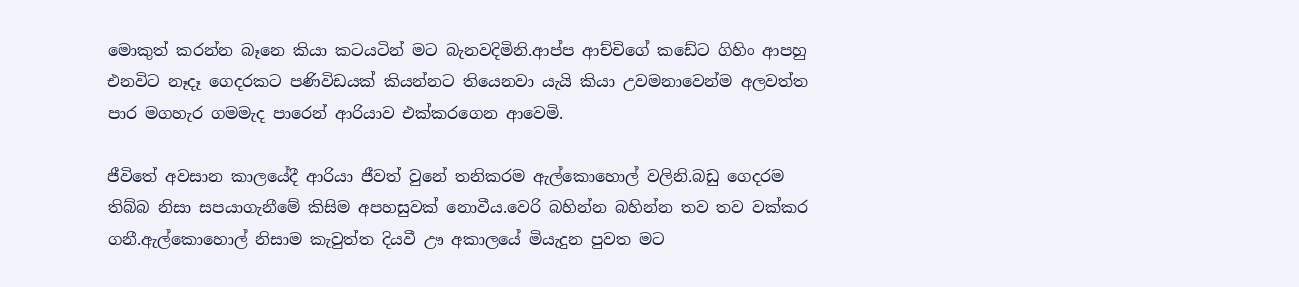මොකුත් කරන්න බෑනෙ කියා කටයටින් මට බැනවදිමිනි.ආප්ප ආච්චිගේ කඩේට ගිහිං ආපහු එනවිට නෑදෑ ගෙදරකට පණිවිඩයක් කියන්නට තියෙනවා යැයි කියා උවමනාවෙන්ම අලවත්ත පාර මගහැර ගමමැද පාරෙන් ආරියාව එක්කරගෙන ආවෙමි.

ජීවිතේ අවසාන කාලයේදී ආරියා ජීවත් වුනේ තනිකරම ඇල්කොහොල් වලිනි.බඩු ගෙදරම තිබ්බ නිසා සපයාගැනීමේ කිසිම අපහසුවක් නොවීය.වෙරි බහින්න බහින්න තව තව වක්කර ගනී.ඇල්කොහොල් නිසාම කැවුත්ත දියවී ඌ අකාලයේ මියැදුන පුවත මට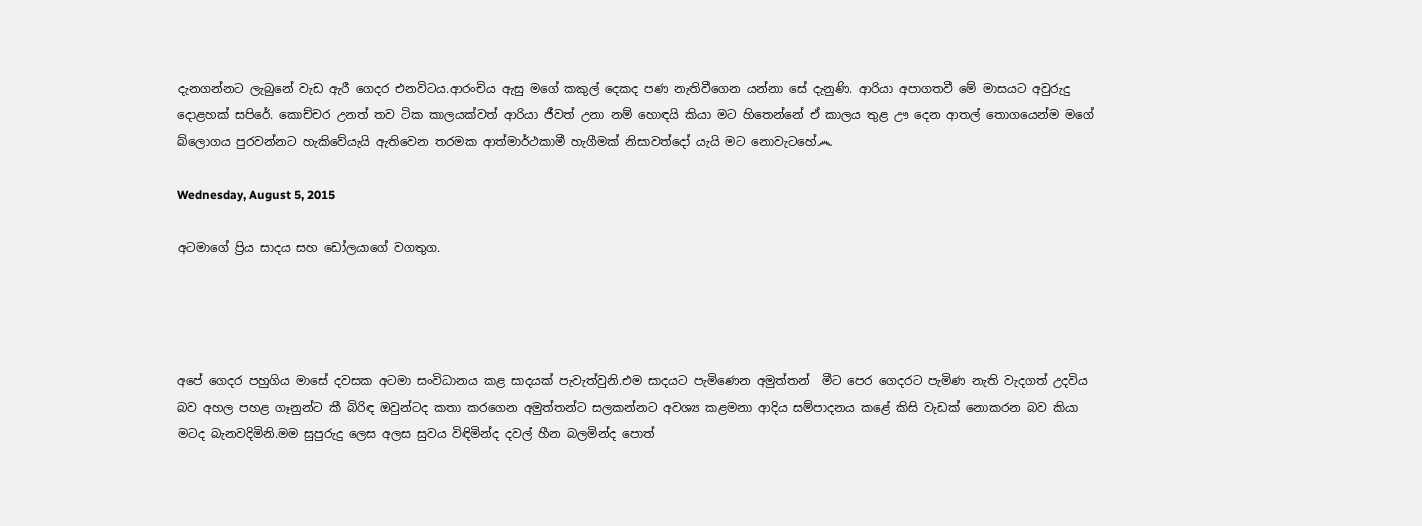දැනගන්නට ලැබුනේ වැඩ ඇරී ගෙදර එනවිටය.ආරංචිය ඇසු මගේ කකුල් දෙකද පණ නැතිවීගෙන යන්නා සේ දැනුණි. ආරියා අපාගතවී මේ මාසයට අවුරුදු දොළහක් සපිරේ. කොච්චර උනත් තව ටික කාලයක්වත් ආරියා ජීවත් උනා නම් හොඳයි කියා මට හිතෙන්නේ ඒ කාලය තුළ ඌ දෙන ආතල් තොගයෙන්ම මගේ බ්ලොගය පුරවන්නට හැකිවේයැයි ඇතිවෙන තරමක ආත්මාර්ථකාමී හැගීමක් නිසාවත්දෝ යැයි මට නොවැටහේ෴

Wednesday, August 5, 2015

අටමාගේ ප්‍රිය සාදය සහ ඩෝලයාගේ වගතුග.




අපේ ගෙදර පහුගිය මාසේ දවසක අටමා සංවිධානය කළ සාදයක් පැවැත්වුනි.එම සාදයට පැමිණෙන අමුත්තන්  මීට පෙර ගෙදරට පැමිණ නැති වැදගත් උදවිය බව අහල පහළ ගෑනුන්ට කී බිරිඳ ඔවුන්ටද කතා කරගෙන අමුත්තන්ට සලකන්නට අවශ්‍ය කළමනා ආදිය සම්පාදනය කළේ කිසි වැඩක් නොකරන බව කියා මටද බැනවදිමිනි.මම සුපුරුදු ලෙස අලස සුවය විඳිමින්ද දවල් හීන බලමින්ද පොත්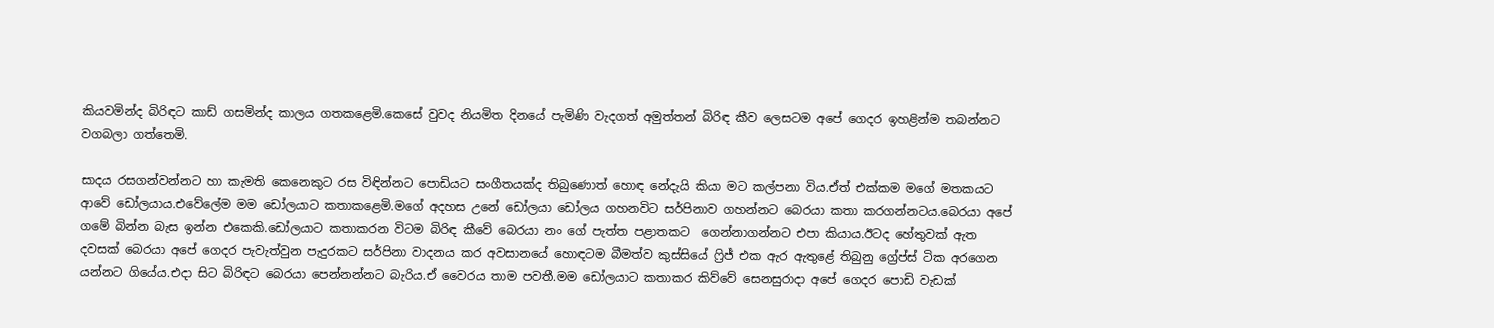කියවමින්ද බිරිඳට කාඩ් ගසමින්ද කාලය ගතකළෙමි.කෙසේ වුවද නියමිත දිනයේ පැමිණි වැදගත් අමුත්තන් බිරිඳ කීව ලෙසටම අපේ ගෙදර ඉහළින්ම තබන්නට වගබලා ගත්තෙමි.

සාදය රසගන්වන්නට හා කැමති කෙනෙකුට රස විඳින්නට පොඩියට සංගීතයක්ද තිබුණොත් හොඳ නේදැයි කියා මට කල්පනා විය.ඒත් එක්කම මගේ මතකයට ආවේ ඩෝලයාය.එවේලේම මම ඩෝලයාට කතාකළෙමි.මගේ අදහස උනේ ඩෝලයා ඩෝලය ගහනවිට සර්පිනාව ගහන්නට බෙරයා කතා කරගන්නටය.බෙරයා අපේ ගමේ බින්න බැස ඉන්න එකෙකි.ඩෝලයාට කතාකරන විටම බිරිඳ කීවේ බෙරයා නං ගේ පැත්ත පළාතකට  ගෙන්නාගන්නට එපා කියාය.ඊටද හේතුවක් ඇත දවසක් බෙරයා අපේ ගෙදර පැවැත්වුන පැදුරකට සර්පිනා වාදනය කර අවසානයේ හොඳටම බීමත්ව කුස්සියේ ෆ්‍රිජ් එක ඇර ඇතුළේ තිබුනු ග්‍රේප්ස් ටික අරගෙන යන්නට ගියේය.එදා සිට බිරිඳට බෙරයා පෙන්නන්නට බැරිය.ඒ වෛරය තාම පවතී.මම ඩෝලයාට කතාකර කිව්වේ සෙනසුරාදා අපේ ගෙදර පොඩි වැඩක්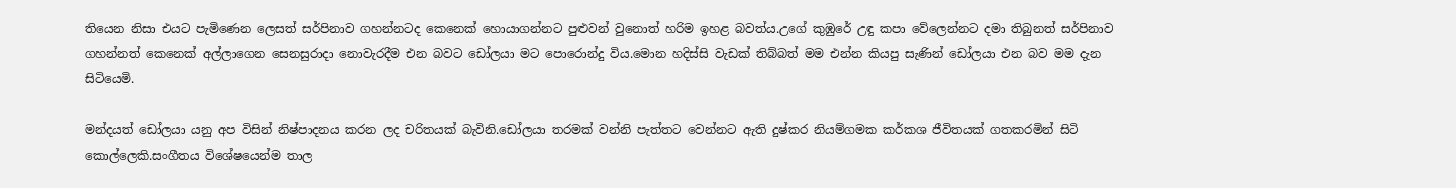තියෙන නිසා එයට පැමිණෙන ලෙසත් සර්පිනාව ගහන්නටද කෙනෙක් හොයාගන්නට පුළුවන් වුනොත් හරිම ඉහළ බවත්ය.උගේ කුඹුරේ උඳු කපා වේලෙන්නට දමා තිබුනත් සර්පිනාව ගහන්නත් කෙනෙක් අල්ලාගෙන සෙනසුරාදා නොවැරදීම එන බවට ඩෝලයා මට පොරොන්දු විය.මොන හදිස්සි වැඩක් තිබ්බත් මම එන්න කියපු සැණින් ඩෝලයා එන බව මම දැන සිටියෙමි.

මන්දයත් ඩෝලයා යනු අප විසින් නිෂ්පාදනය කරන ලද චරිතයක් බැවිනි.ඩෝලයා තරමක් වන්නි පැත්තට වෙන්නට ඇති දුෂ්කර නියම්ගමක කර්කශ ජීවිතයක් ගතකරමින් සිටි කොල්ලෙකි.සංගීතය විශේෂයෙන්ම තාල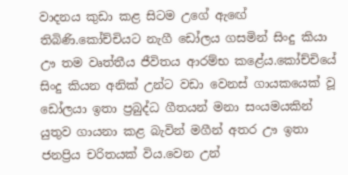වාදනය කුඩා කළ සිටම උගේ ඇඟේ තිබිණි.කෝච්චියට නැගී ඩෝලය ගසමින් සිංදු කියා ඌ තම වෘත්තීය ජීවිතය ආරම්භ කළේය.කෝච්චියේ සිංදු කියන අනික් උන්ට වඩා වෙනස් ගායකයෙක් වූ ඩෝලයා ඉතා ප්‍රබුද්ධ ගීතයන් මනා සංයමයකින් යුතුව ගායනා කළ බැවින් මගීන් අතර ඌ ඉතා ජනප්‍රිය චරිතයක් විය.වෙන උන්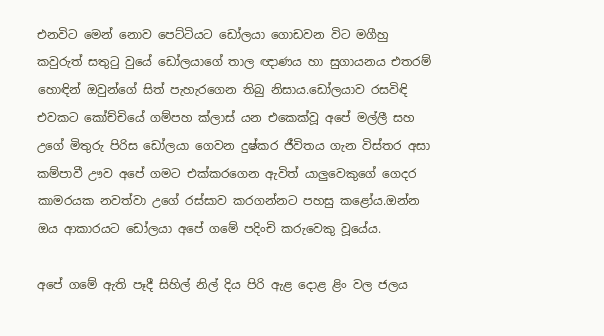එනවිට මෙන් නොව පෙට්ටියට ඩෝලයා ගොඩවන විට මගීහු කවුරුත් සතුටු වුයේ ඩෝලයාගේ තාල ඥාණය හා සුගායනය එතරම් හොඳින් ඔවුන්ගේ සිත් පැහැරගෙන තිබු නිසාය.ඩෝලයාව රසවිඳි එවකට කෝච්චියේ ගම්පහ ක්ලාස් යන එකෙක්වූ අපේ මල්ලී සහ උගේ මිතුරු පිරිස ඩෝලයා ගෙවන දුෂ්කර ජීවිතය ගැන විස්තර අසා කම්පාවී ඌව අපේ ගමට එක්කරගෙන ඇවිත් යාලුවෙකුගේ ගෙදර කාමරයක නවත්වා උගේ රස්සාව කරගන්නට පහසු කළෝය.ඔන්න ඔය ආකාරයට ඩෝලයා අපේ ගමේ පදිංචි කරුවෙකු වූයේය.

අපේ ගමේ ඇති පෑදී සිහිල් නිල් දිය පිරි ඇළ දොළ ළිං වල ජලය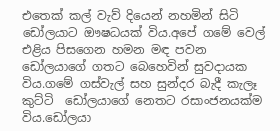එතෙක් කල් වැව් දියෙන් නහමින් සිටි ඩෝලයාට ඖෂධයක් විය.අපේ ගමේ වෙල් එළිය පිසගෙන හමන මඳ පවන ඩෝලයාගේ ගතට බෙහෙවින් සුවදායක විය.ගමේ ගස්වැල් සහ සුන්දර බැදී කැලෑ කුට්ටි  ඩෝලයාගේ නෙතට රසාංජනයක්ම විය.ඩෝලයා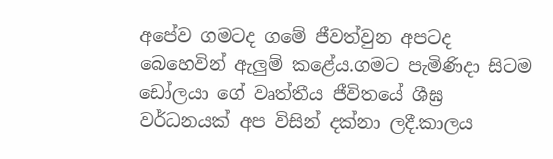අපේව ගමටද ගමේ ජීවත්වුන අපටද බෙහෙවින් ඇලුම් කළේය.ගමට පැමිණිදා සිටම ඩෝලයා ගේ වෘත්තීය ජීවිතයේ ශීඝ්‍ර වර්ධනයක් අප විසින් දක්නා ලදී.කාලය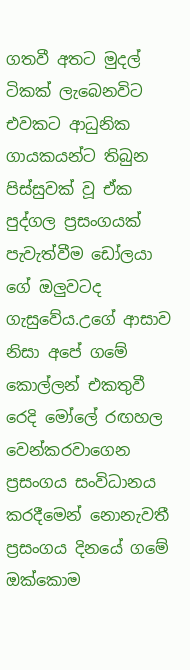ගතවී අතට මුදල් ටිකක් ලැබෙනවිට එවකට ආධුනික ගායකයන්ට තිබුන පිස්සුවක් වූ ඒක පුද්ගල ප්‍රසංගයක් පැවැත්වීම ඩෝලයා  ගේ ඔලුවටද ගැසුවේය.උගේ ආසාව නිසා අපේ ගමේ කොල්ලන් එකතුවී රෙදි මෝලේ රඟහල වෙන්කරවාගෙන ප්‍රසංගය සංවිධානය කරදීමෙන් නොනැවතී ප්‍රසංගය දිනයේ ගමේ ඔක්කොම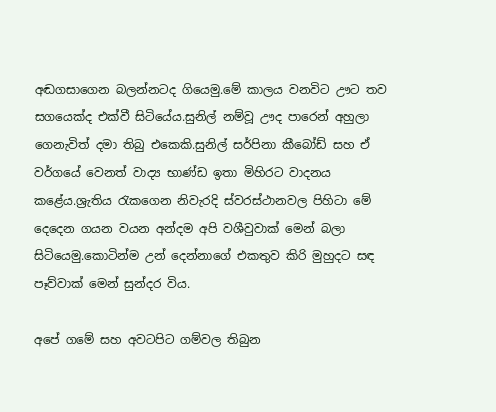අඬගසාගෙන බලන්නටද ගියෙමු.මේ කාලය වනවිට ඌට තව සගයෙක්ද එක්වී සිටියේය.සුනිල් නම්වූ ඌද පාරෙන් අහුලා ගෙනැවිත් දමා තිබු එකෙකි.සුනිල් සර්පිනා කීබෝඩ් සහ ඒ වර්ගයේ වෙනත් වාද්‍ය භාණ්ඩ ඉතා මිහිරට වාදනය කළේය.ශ්‍රැතිය රැකගෙන නිවැරදි ස්වරස්ථානවල පිහිටා මේ දෙදෙන ගයන වයන අන්දම අපි වශීවුවාක් මෙන් බලා සිටියෙමු.කොටින්ම උන් දෙන්නාගේ එකතුව කිරි මුහුදට සඳ පෑව්වාක් මෙන් සුන්දර විය.

අපේ ගමේ සහ අවටපිට ගම්වල තිබුන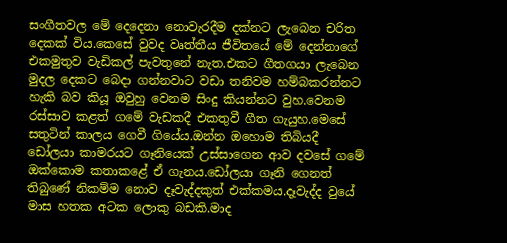සංගීතවල මේ දෙදෙනා නොවැරදීම දක්නට ලැබෙන චරිත දෙකක් විය.කෙසේ වුවද වෘත්තීය ජීවිතයේ මේ දෙන්නාගේ එකමුතුව වැඩිකල් පැවතුනේ නැත.එකට ගීතගයා ලැබෙන මුදල දෙකට බෙදා ගන්නවාට වඩා තනිවම හම්බකරන්නට හැකි බව කියූ ඔවුහු වෙනම සිංදු කියන්නට වුහ.වෙනම රස්සාව කළත් ගමේ වැඩකදී එකතුවී ගීත ගැයුහ.මෙසේ සතුටින් කාලය ගෙවී ගියේය.ඔන්න ඔහොම තිබියදී ඩෝලයා කාමරයට ගෑනියෙක් උස්සාගෙන ආව දවසේ ගමේ ඔක්කොම කතාකළේ ඒ ගැනය.ඩෝලයා ගෑනි ගෙනත් තිබුණේ නිකම්ම නොව දෑවැද්දකුත් එක්කමය.දෑවැද්ද වුයේ මාස හතක අටක ලොකු බඩකි.මාද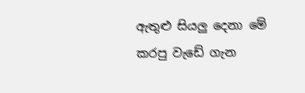ඇතුළු සියලු දෙනා මේ කරපු වැඩේ ගැන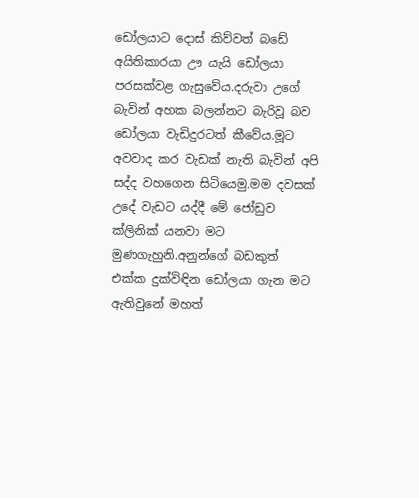ඩෝලයාට දොස් කිව්වත් බඩේ අයිතිකාරයා ඌ යැයි ඩෝලයා පරසක්වළ ගැසුවේය.දරුවා උගේ බැවින් අහක බලන්නට බැරිවූ බව ඩෝලයා වැඩිදුරටත් කීවේය.මූට අවවාද කර වැඩක් නැති බැවින් අපි සද්ද වහගෙන සිටියෙමු.මම දවසක් උදේ වැඩට යද්දී මේ ජෝඩුව ක්ලිනික් යනවා මට මුණගැහුනි.අනුන්ගේ බඩකුත් එක්ක දුක්විඳින ඩෝලයා ගැන මට ඇතිවුනේ මහත්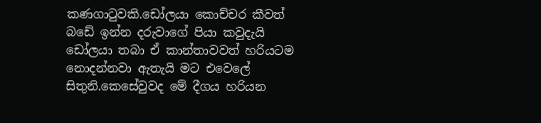කණගාටුවකි.ඩෝලයා කොච්චර කීවත් බඩේ ඉන්න දරුවාගේ පියා කවුදැයි ඩෝලයා තබා ඒ කාන්තාවවත් හරියටම නොදන්නවා ඇතැයි මට එවෙලේ සිතුනි.කෙසේවුවද මේ දීගය හරියන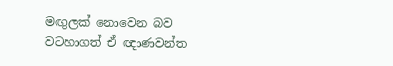මඟුලක් නොවෙන බව වටහාගත් ඒ ඥාණවන්ත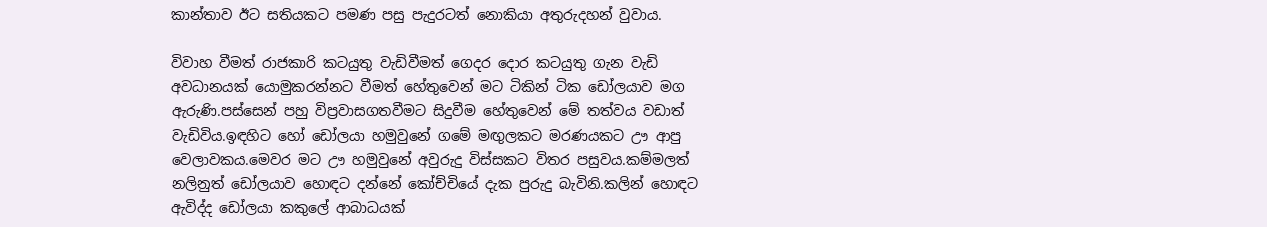කාන්තාව ඊට සතියකට පමණ පසු පැදුරටත් නොකියා අතුරුදහන් වුවාය.

විවාහ වීමත් රාජකාරි කටයුතු වැඩිවීමත් ගෙදර දොර කටයුතු ගැන වැඩි අවධානයක් යොමුකරන්නට වීමත් හේතුවෙන් මට ටිකින් ටික ඩෝලයාව මග ඇරුණි.පස්සෙන් පහු විප්‍රවාසගතවීමට සිදුවීම හේතුවෙන් මේ තත්වය වඩාත් වැඩිවිය.ඉඳහිට හෝ ඩෝලයා හමුවුනේ ගමේ මඟුලකට මරණයකට ඌ ආපු වෙලාවකය.මෙවර මට ඌ හමුවුනේ අවුරුදු විස්සකට විතර පසුවය.කම්මලත් නලිනුත් ඩෝලයාව හොඳට දන්නේ කෝච්චියේ දැක පුරුදු බැවිනි.කලින් හොඳට ඇවිද්ද ඩෝලයා කකුලේ ආබාධයක්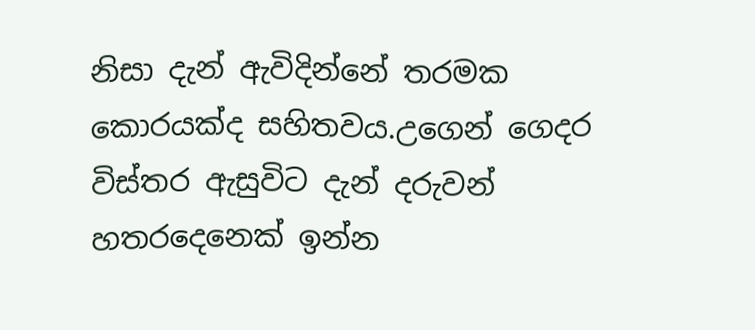නිසා දැන් ඇවිදින්නේ තරමක කොරයක්ද සහිතවය.උගෙන් ගෙදර විස්තර ඇසුවිට දැන් දරුවන් හතරදෙනෙක් ඉන්න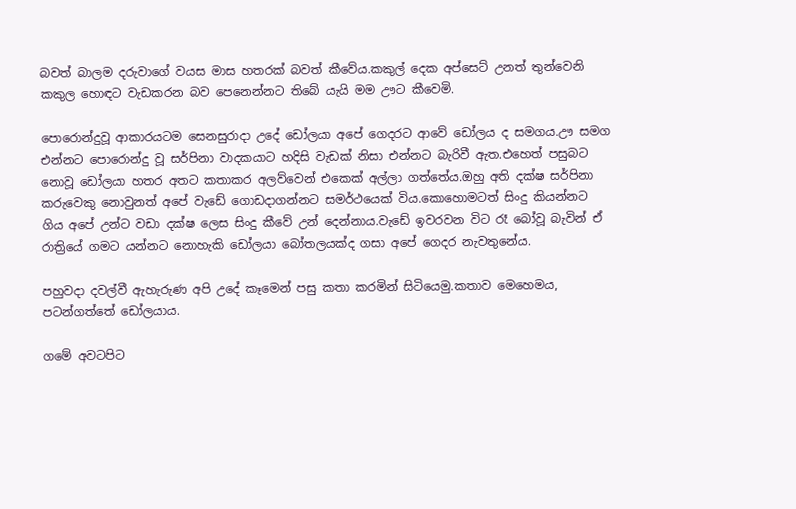බවත් බාලම දරුවාගේ වයස මාස හතරක් බවත් කීවේය.කකුල් දෙක අප්සෙට් උනත් තුන්වෙනි කකුල හොඳට වැඩකරන බව පෙනෙන්නට තිබේ යැයි මම ඌට කීවෙමි.

පොරොන්දුවූ ආකාරයටම සෙනසුරාදා උදේ ඩෝලයා අපේ ගෙදරට ආවේ ඩෝලය ද සමගය.ඌ සමග එන්නට පොරොන්දු වූ සර්පිනා වාදකයාට හදිසි වැඩක් නිසා එන්නට බැරිවී ඇත.එහෙත් පසුබට නොවූ ඩෝලයා හතර අතට කතාකර අලව්වෙන් එකෙක් අල්ලා ගත්තේය.ඔහු අති දක්ෂ සර්පිනා කරුවෙකු නොවුනත් අපේ වැඩේ ගොඩදාගන්නට සමර්ථයෙක් විය.කොහොමටත් සිංදු කියන්නට ගිය අපේ උන්ට වඩා දක්ෂ ලෙස සිංදු කීවේ උන් දෙන්නාය.වැඩේ ඉවරවන විට රෑ බෝවූ බැවින් ඒ රාත්‍රියේ ගමට යන්නට නොහැකි ඩෝලයා බෝතලයක්ද ගසා අපේ ගෙදර නැවතුනේය.

පහුවදා දවල්වී ඇහැරුණ අපි උදේ කෑමෙන් පසු කතා කරමින් සිටියෙමු.කතාව මෙහෙමය, පටන්ගත්තේ ඩෝලයාය.

ගමේ අවටපිට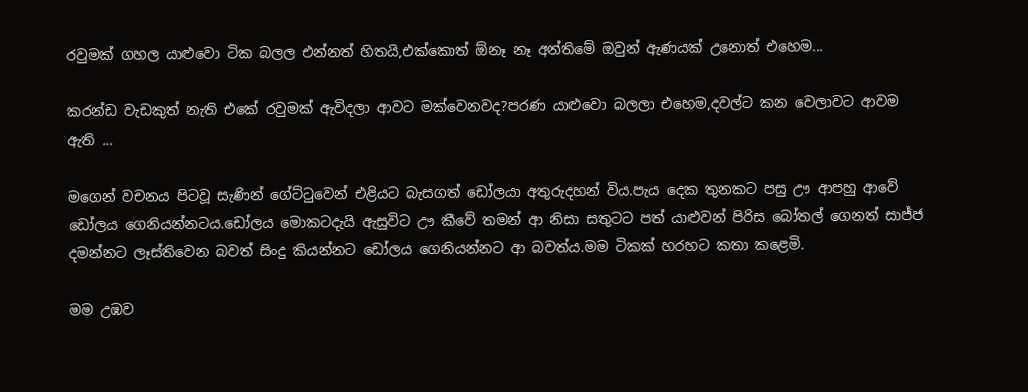රවුමක් ගහල යාළුවො ටික බලල එන්නත් හිතයි,එක්කොත් ඕනෑ නෑ අන්තිමේ ඔවුන් ඇණයක් උනොත් එහෙම...

කරන්ඩ වැඩකුත් නැති එකේ රවුමක් ඇවිදලා ආවට මක්වෙනවද?පරණ යාළුවො බලලා එහෙම,දවල්ට කන වෙලාවට ආවම ඇති ...

මගෙන් වචනය පිටවූ සැණින් ගේට්ටුවෙන් එළියට බැසගත් ඩෝලයා අතුරුදහන් විය.පැය දෙක තුනකට පසු ඌ ආපහු ආවේ ඩෝලය ගෙනියන්නටය.ඩෝලය මොකටදැයි ඇසුවිට ඌ කීවේ තමන් ආ නිසා සතුටට පත් යාළුවන් පිරිස බෝතල් ගෙනත් සාජ්ජ දමන්නට ලෑස්තිවෙන බවත් සිංදු කියන්නට ඩෝලය ගෙනියන්නට ආ බවත්ය.මම ටිකක් හරහට කතා කළෙමි.

මම උඹව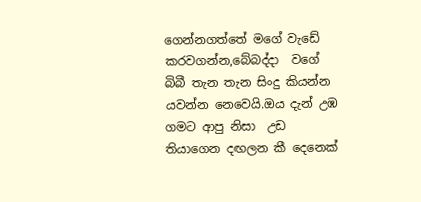ගෙන්නගත්තේ මගේ වැඩේ කරවගන්න,බේබද්දා  වගේ බිබී තැන තැන සිංදු කියන්න යවන්න නෙවෙයි.ඔය දැන් උඹ ගමට ආපු නිසා  උඩ තියාගෙන දඟලන කී දෙනෙක්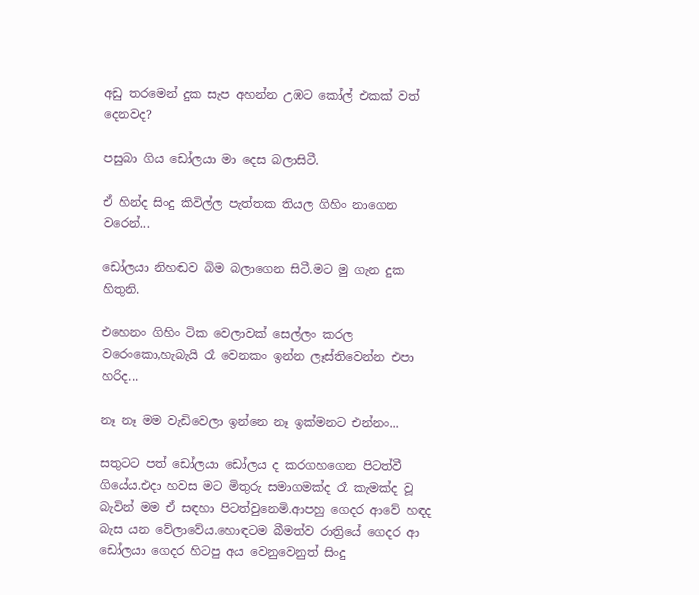අඩු තරමෙන් දුක සැප අහන්න උඹට කෝල් එකක් වත් දෙනවද?

පසුබා ගිය ඩෝලයා මා දෙස බලාසිටී.

ඒ හින්ද සිංදු කිවිල්ල පැත්තක තියල ගිහිං නාගෙන වරෙන්...

ඩෝලයා නිහඬව බිම බලාගෙන සිටී.මට මු ගැන දුක හිතුනි.

එහෙනං ගිහිං ටික වෙලාවක් සෙල්ලං කරල වරෙංකො,හැබැයි රෑ වෙනකං ඉන්න ලෑස්තිවෙන්න එපා හරිද...

නෑ නෑ මම වැඩිවෙලා ඉන්නෙ නෑ ඉක්මනට එන්නං...

සතුටට පත් ඩෝලයා ඩෝලය ද කරගහගෙන පිටත්වී ගියේය.එදා හවස මට මිතුරු සමාගමක්ද රෑ කැමක්ද වූ බැවින් මම ඒ සඳහා පිටත්වුනෙමි.ආපහු ගෙදර ආවේ හඳද බැස යන වේලාවේය.හොඳටම බීමත්ව රාත්‍රියේ ගෙදර ආ ඩෝලයා ගෙදර හිටපු අය වෙනුවෙනුත් සිංදු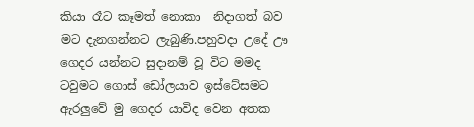කියා රෑට කෑමත් නොකා  නිදාගත් බව මට දැනගන්නට ලැබුණි.පහුවදා උදේ ඌ ගෙදර යන්නට සුදානම් වූ විට මමද ටවුමට ගොස් ඩෝලයාව ඉස්ටේසමට ඇරලුවේ මු ගෙදර යාවිද වෙන අතක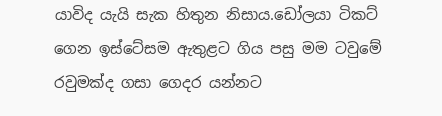යාවිද යැයි සැක හිතුන නිසාය.ඩෝලයා ටිකට් ගෙන ඉස්ටේසම ඇතුළට ගිය පසු මම ටවුමේ රවුමක්ද ගසා ගෙදර යන්නට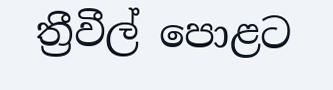ත්‍රීවීල් පොළට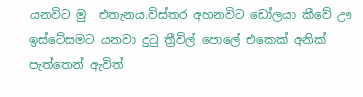යනවිට මු  එතැනය.විස්තර අහනවිට ඩෝලයා කීවේ ඌ ඉස්ටේසමට යනවා දුටු ත්‍රීවිල් පොලේ එකෙක් අනික් පැත්තෙන් ඇවිත්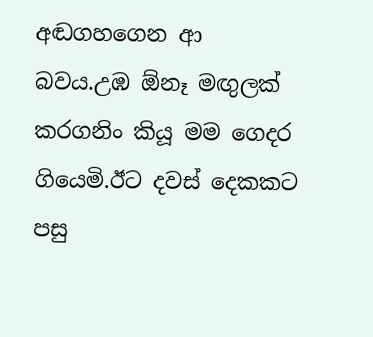අඬගහගෙන ආ බවය.උඹ ඕනෑ මඟුලක් කරගනිං කියූ මම ගෙදර ගියෙමි.ඊට දවස් දෙකකට පසු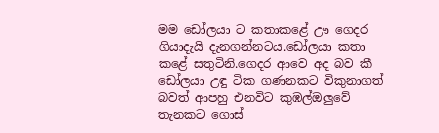මම ඩෝලයා ට කතාකළේ ඌ ගෙදර ගියාදැයි දැනගන්නටය.ඩෝලයා කතා කළේ සතුටිනි.ගෙදර ආවෙ අද බව කී ඩෝලයා උඳු ටික ගණනකට විකුනාගත් බවත් ආපහු එනවිට කුඹල්ඔලුවේ තැනකට ගොස්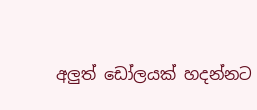අලුත් ඩෝලයක් හදන්නට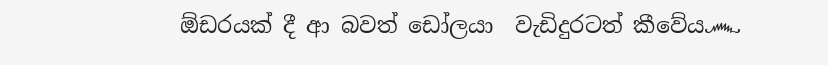ඕඩරයක් දී ආ බවත් ඩෝලයා  වැඩිදුරටත් කීවේය෴